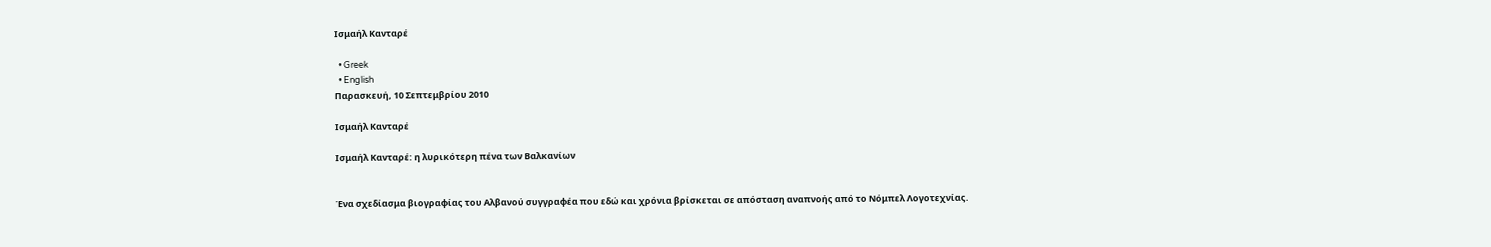Ισμαήλ Κανταρέ

  • Greek
  • English
Παρασκευή, 10 Σεπτεμβρίου 2010

Ισμαήλ Κανταρέ

Ισμαήλ Κανταρέ: η λυρικότερη πένα των Βαλκανίων


Ένα σχεδίασμα βιογραφίας του Αλβανού συγγραφέα που εδώ και χρόνια βρίσκεται σε απόσταση αναπνοής από το Νόμπελ Λογοτεχνίας.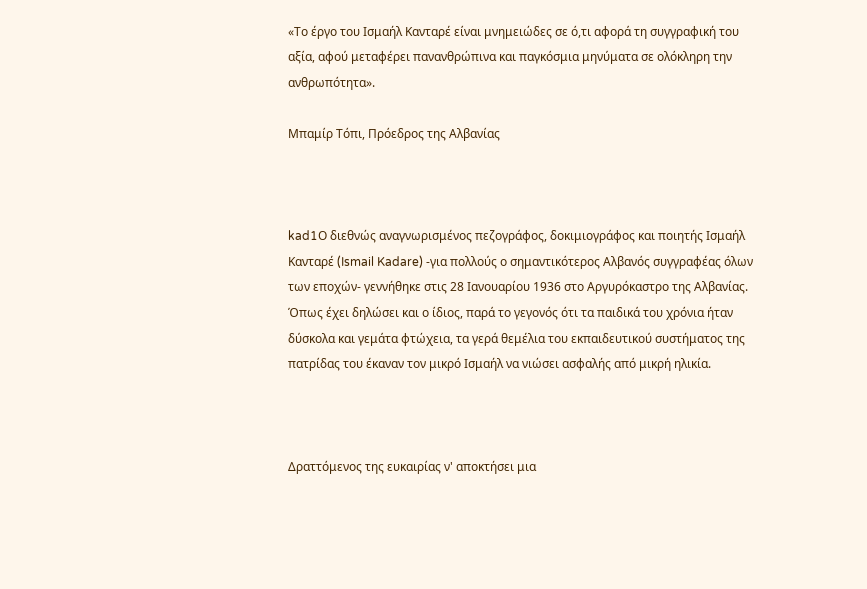«Το έργο του Ισμαήλ Κανταρέ είναι μνημειώδες σε ό,τι αφορά τη συγγραφική του αξία, αφού μεταφέρει πανανθρώπινα και παγκόσμια μηνύματα σε ολόκληρη την ανθρωπότητα».

Μπαμίρ Τόπι, Πρόεδρος της Αλβανίας



kad1Ο διεθνώς αναγνωρισμένος πεζογράφος, δοκιμιογράφος και ποιητής Ισμαήλ Κανταρέ (Ismail Kadare) -για πολλούς ο σημαντικότερος Αλβανός συγγραφέας όλων των εποχών- γεννήθηκε στις 28 Ιανουαρίου 1936 στο Αργυρόκαστρο της Αλβανίας. Όπως έχει δηλώσει και ο ίδιος, παρά το γεγονός ότι τα παιδικά του χρόνια ήταν δύσκολα και γεμάτα φτώχεια, τα γερά θεμέλια του εκπαιδευτικού συστήματος της πατρίδας του έκαναν τον μικρό Ισμαήλ να νιώσει ασφαλής από μικρή ηλικία.



Δραττόμενος της ευκαιρίας ν' αποκτήσει μια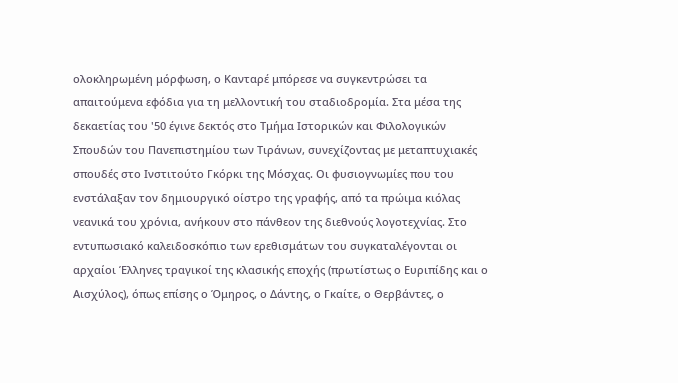ολοκληρωμένη μόρφωση, ο Κανταρέ μπόρεσε να συγκεντρώσει τα απαιτούμενα εφόδια για τη μελλοντική του σταδιοδρομία. Στα μέσα της δεκαετίας του '50 έγινε δεκτός στο Τμήμα Ιστορικών και Φιλολογικών Σπουδών του Πανεπιστημίου των Τιράνων, συνεχίζοντας με μεταπτυχιακές σπουδές στο Ινστιτούτο Γκόρκι της Μόσχας. Οι φυσιογνωμίες που του ενστάλαξαν τον δημιουργικό οίστρο της γραφής, από τα πρώιμα κιόλας νεανικά του χρόνια, ανήκουν στο πάνθεον της διεθνούς λογοτεχνίας. Στο εντυπωσιακό καλειδοσκόπιο των ερεθισμάτων του συγκαταλέγονται οι αρχαίοι Έλληνες τραγικοί της κλασικής εποχής (πρωτίστως ο Ευριπίδης και ο Αισχύλος), όπως επίσης ο Όμηρος, ο Δάντης, ο Γκαίτε, ο Θερβάντες, ο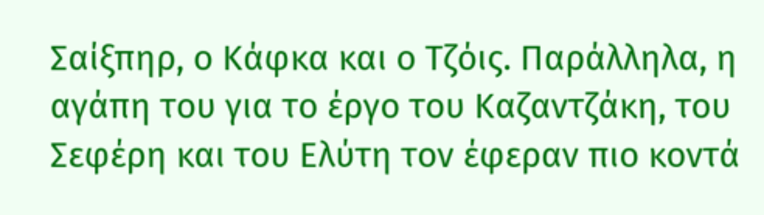Σαίξπηρ, ο Κάφκα και ο Τζόις. Παράλληλα, η αγάπη του για το έργο του Καζαντζάκη, του Σεφέρη και του Ελύτη τον έφεραν πιο κοντά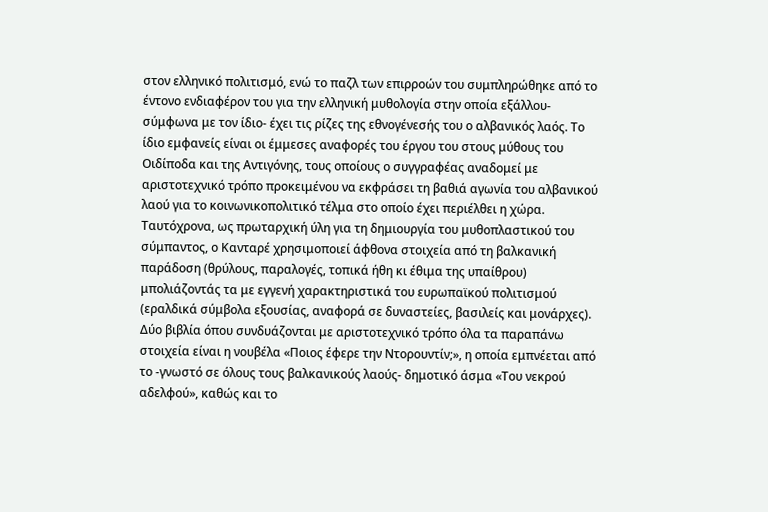στον ελληνικό πολιτισμό, ενώ το παζλ των επιρροών του συμπληρώθηκε από το έντονο ενδιαφέρον του για την ελληνική μυθολογία στην οποία εξάλλου-σύμφωνα με τον ίδιο- έχει τις ρίζες της εθνογένεσής του ο αλβανικός λαός. Το ίδιο εμφανείς είναι οι έμμεσες αναφορές του έργου του στους μύθους του Οιδίποδα και της Αντιγόνης, τους οποίους ο συγγραφέας αναδομεί με αριστοτεχνικό τρόπο προκειμένου να εκφράσει τη βαθιά αγωνία του αλβανικού λαού για το κοινωνικοπολιτικό τέλμα στο οποίο έχει περιέλθει η χώρα. Ταυτόχρονα, ως πρωταρχική ύλη για τη δημιουργία του μυθοπλαστικού του σύμπαντος, ο Κανταρέ χρησιμοποιεί άφθονα στοιχεία από τη βαλκανική παράδοση (θρύλους, παραλογές, τοπικά ήθη κι έθιμα της υπαίθρου) μπολιάζοντάς τα με εγγενή χαρακτηριστικά του ευρωπαϊκού πολιτισμού (εραλδικά σύμβολα εξουσίας, αναφορά σε δυναστείες, βασιλείς και μονάρχες). Δύο βιβλία όπου συνδυάζονται με αριστοτεχνικό τρόπο όλα τα παραπάνω στοιχεία είναι η νουβέλα «Ποιος έφερε την Ντορουντίν;», η οποία εμπνέεται από το -γνωστό σε όλους τους βαλκανικούς λαούς- δημοτικό άσμα «Του νεκρού αδελφού», καθώς και το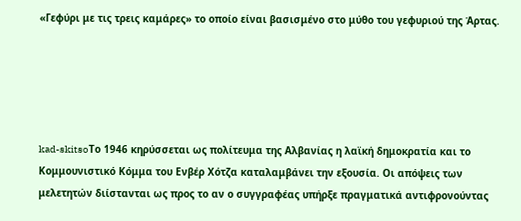«Γεφύρι με τις τρεις καμάρες» το οποίο είναι βασισμένο στο μύθο του γεφυριού της Άρτας.





kad-skitsoΤο 1946 κηρύσσεται ως πολίτευμα της Αλβανίας η λαϊκή δημοκρατία και το Κομμουνιστικό Κόμμα του Ενβέρ Χότζα καταλαμβάνει την εξουσία. Οι απόψεις των μελετητών διίστανται ως προς το αν ο συγγραφέας υπήρξε πραγματικά αντιφρονούντας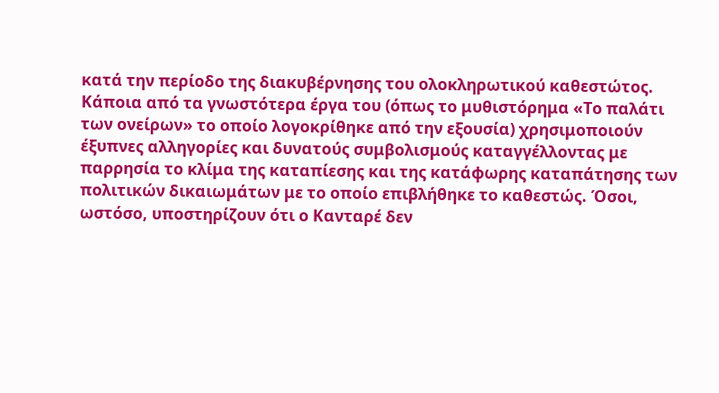κατά την περίοδο της διακυβέρνησης του ολοκληρωτικού καθεστώτος. Κάποια από τα γνωστότερα έργα του (όπως το μυθιστόρημα «Το παλάτι των ονείρων» το οποίο λογοκρίθηκε από την εξουσία) χρησιμοποιούν έξυπνες αλληγορίες και δυνατούς συμβολισμούς καταγγέλλοντας με παρρησία το κλίμα της καταπίεσης και της κατάφωρης καταπάτησης των πολιτικών δικαιωμάτων με το οποίο επιβλήθηκε το καθεστώς. Όσοι, ωστόσο, υποστηρίζουν ότι ο Κανταρέ δεν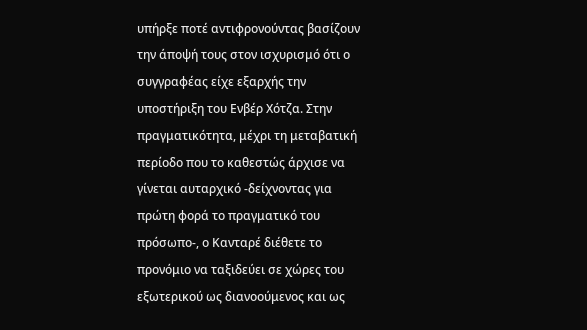υπήρξε ποτέ αντιφρονούντας βασίζουν την άποψή τους στον ισχυρισμό ότι ο συγγραφέας είχε εξαρχής την υποστήριξη του Ενβέρ Χότζα. Στην πραγματικότητα, μέχρι τη μεταβατική περίοδο που το καθεστώς άρχισε να γίνεται αυταρχικό -δείχνοντας για πρώτη φορά το πραγματικό του πρόσωπο-, ο Κανταρέ διέθετε το προνόμιο να ταξιδεύει σε χώρες του εξωτερικού ως διανοούμενος και ως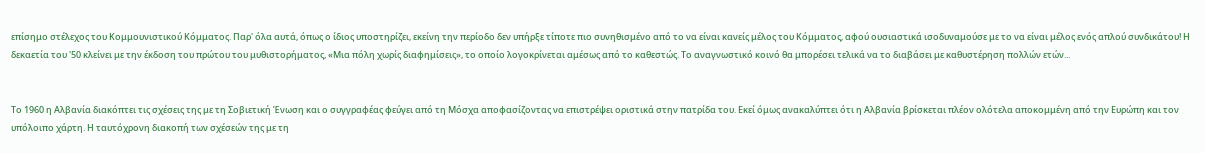επίσημο στέλεχος του Κομμουνιστικού Κόμματος. Παρ' όλα αυτά, όπως ο ίδιος υποστηρίζει, εκείνη την περίοδο δεν υπήρξε τίποτε πιο συνηθισμένο από το να είναι κανείς μέλος του Κόμματος, αφού ουσιαστικά ισοδυναμούσε με το να είναι μέλος ενός απλού συνδικάτου! Η δεκαετία του '50 κλείνει με την έκδοση του πρώτου του μυθιστορήματος, «Μια πόλη χωρίς διαφημίσεις», το οποίο λογοκρίνεται αμέσως από το καθεστώς. Το αναγνωστικό κοινό θα μπορέσει τελικά να το διαβάσει με καθυστέρηση πολλών ετών...


Το 1960 η Αλβανία διακόπτει τις σχέσεις της με τη Σοβιετική Ένωση και ο συγγραφέας φεύγει από τη Μόσχα αποφασίζοντας να επιστρέψει οριστικά στην πατρίδα του. Εκεί όμως ανακαλύπτει ότι η Αλβανία βρίσκεται πλέον ολότελα αποκομμένη από την Ευρώπη και τον υπόλοιπο χάρτη. Η ταυτόχρονη διακοπή των σχέσεών της με τη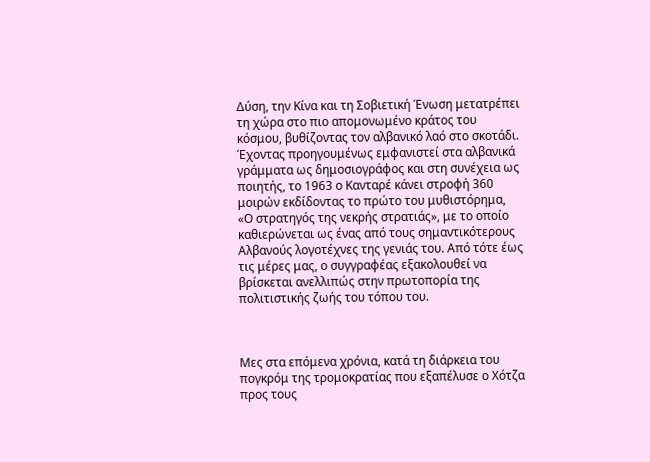Δύση, την Κίνα και τη Σοβιετική Ένωση μετατρέπει τη χώρα στο πιο απομονωμένο κράτος του κόσμου, βυθίζοντας τον αλβανικό λαό στο σκοτάδι. Έχοντας προηγουμένως εμφανιστεί στα αλβανικά γράμματα ως δημοσιογράφος και στη συνέχεια ως ποιητής, το 1963 ο Κανταρέ κάνει στροφή 360 μοιρών εκδίδοντας το πρώτο του μυθιστόρημα, «Ο στρατηγός της νεκρής στρατιάς», με το οποίο καθιερώνεται ως ένας από τους σημαντικότερους Αλβανούς λογοτέχνες της γενιάς του. Από τότε έως τις μέρες μας, ο συγγραφέας εξακολουθεί να βρίσκεται ανελλιπώς στην πρωτοπορία της πολιτιστικής ζωής του τόπου του.



Μες στα επόμενα χρόνια, κατά τη διάρκεια του πογκρόμ της τρομοκρατίας που εξαπέλυσε ο Χότζα προς τους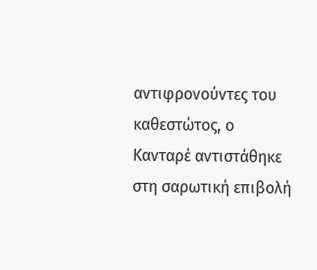αντιφρονούντες του καθεστώτος, ο Κανταρέ αντιστάθηκε στη σαρωτική επιβολή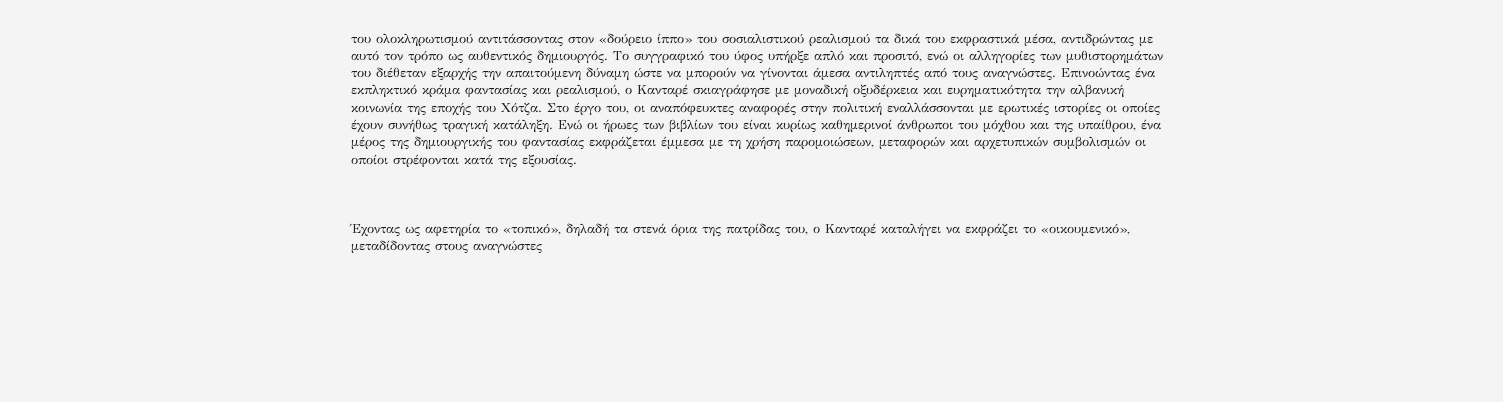του ολοκληρωτισμού αντιτάσσοντας στον «δούρειο ίππο» του σοσιαλιστικού ρεαλισμού τα δικά του εκφραστικά μέσα, αντιδρώντας με αυτό τον τρόπο ως αυθεντικός δημιουργός. Το συγγραφικό του ύφος υπήρξε απλό και προσιτό, ενώ οι αλληγορίες των μυθιστορημάτων του διέθεταν εξαρχής την απαιτούμενη δύναμη ώστε να μπορούν να γίνονται άμεσα αντιληπτές από τους αναγνώστες. Επινοώντας ένα εκπληκτικό κράμα φαντασίας και ρεαλισμού, ο Κανταρέ σκιαγράφησε με μοναδική οξυδέρκεια και ευρηματικότητα την αλβανική κοινωνία της εποχής του Χότζα. Στο έργο του, οι αναπόφευκτες αναφορές στην πολιτική εναλλάσσονται με ερωτικές ιστορίες οι οποίες έχουν συνήθως τραγική κατάληξη. Ενώ οι ήρωες των βιβλίων του είναι κυρίως καθημερινοί άνθρωποι του μόχθου και της υπαίθρου, ένα μέρος της δημιουργικής του φαντασίας εκφράζεται έμμεσα με τη χρήση παρομοιώσεων, μεταφορών και αρχετυπικών συμβολισμών οι οποίοι στρέφονται κατά της εξουσίας.



Έχοντας ως αφετηρία το «τοπικό», δηλαδή τα στενά όρια της πατρίδας του, ο Κανταρέ καταλήγει να εκφράζει το «οικουμενικό», μεταδίδοντας στους αναγνώστες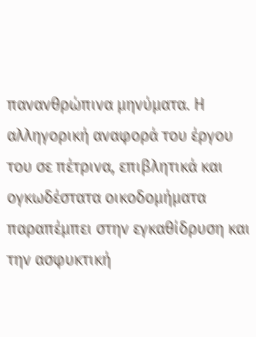πανανθρώπινα μηνύματα. Η αλληγορική αναφορά του έργου του σε πέτρινα, επιβλητικά και ογκωδέστατα οικοδομήματα παραπέμπει στην εγκαθίδρυση και την ασφυκτική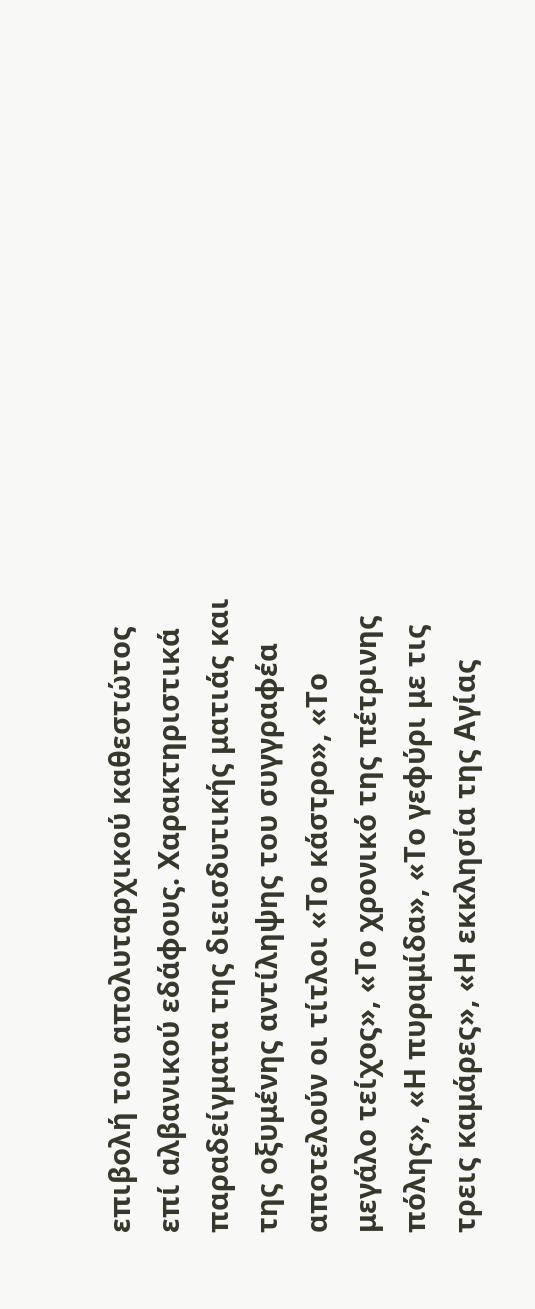επιβολή του απολυταρχικού καθεστώτος επί αλβανικού εδάφους. Χαρακτηριστικά παραδείγματα της διεισδυτικής ματιάς και της οξυμένης αντίληψης του συγγραφέα αποτελούν οι τίτλοι «Το κάστρο», «Το μεγάλο τείχος», «Το χρονικό της πέτρινης πόλης», «Η πυραμίδα», «Το γεφύρι με τις τρεις καμάρες», «Η εκκλησία της Αγίας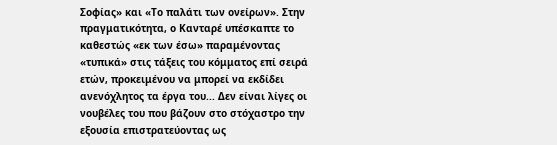Σοφίας» και «Το παλάτι των ονείρων». Στην πραγματικότητα, ο Κανταρέ υπέσκαπτε το καθεστώς «εκ των έσω» παραμένοντας «τυπικά» στις τάξεις του κόμματος επί σειρά ετών, προκειμένου να μπορεί να εκδίδει ανενόχλητος τα έργα του... Δεν είναι λίγες οι νουβέλες του που βάζουν στο στόχαστρο την εξουσία επιστρατεύοντας ως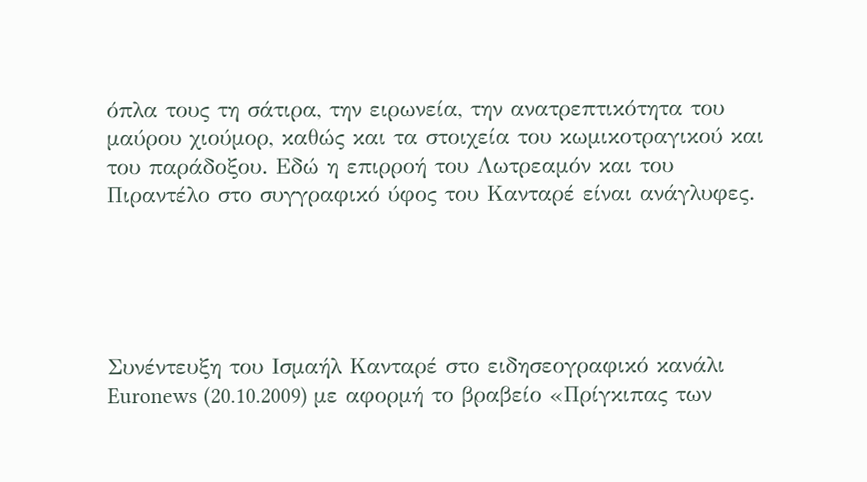όπλα τους τη σάτιρα, την ειρωνεία, την ανατρεπτικότητα του μαύρου χιούμορ, καθώς και τα στοιχεία του κωμικοτραγικού και του παράδοξου. Εδώ η επιρροή του Λωτρεαμόν και του Πιραντέλο στο συγγραφικό ύφος του Κανταρέ είναι ανάγλυφες.





Συνέντευξη του Ισμαήλ Κανταρέ στο ειδησεογραφικό κανάλι Euronews (20.10.2009) με αφορμή το βραβείο «Πρίγκιπας των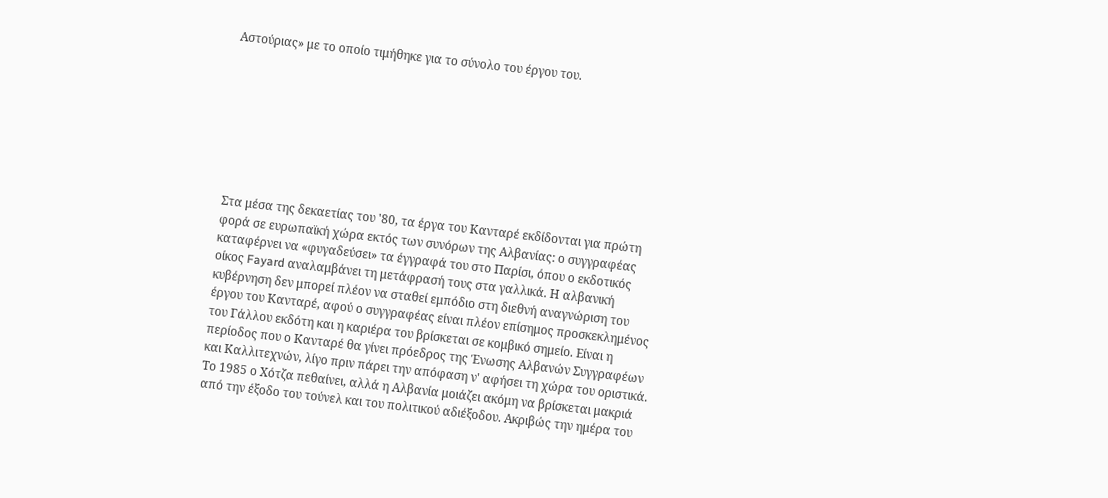Αστούριας» με το οποίο τιμήθηκε για το σύνολο του έργου του.








Στα μέσα της δεκαετίας του '80, τα έργα του Κανταρέ εκδίδονται για πρώτη φορά σε ευρωπαϊκή χώρα εκτός των συνόρων της Αλβανίας: ο συγγραφέας καταφέρνει να «φυγαδεύσει» τα έγγραφά του στο Παρίσι, όπου ο εκδοτικός οίκος Fayard αναλαμβάνει τη μετάφρασή τους στα γαλλικά. Η αλβανική κυβέρνηση δεν μπορεί πλέον να σταθεί εμπόδιο στη διεθνή αναγνώριση του έργου του Κανταρέ, αφού ο συγγραφέας είναι πλέον επίσημος προσκεκλημένος του Γάλλου εκδότη και η καριέρα του βρίσκεται σε κομβικό σημείο. Είναι η περίοδος που ο Κανταρέ θα γίνει πρόεδρος της Ένωσης Αλβανών Συγγραφέων και Καλλιτεχνών, λίγο πριν πάρει την απόφαση ν' αφήσει τη χώρα του οριστικά. Το 1985 ο Χότζα πεθαίνει, αλλά η Αλβανία μοιάζει ακόμη να βρίσκεται μακριά από την έξοδο του τούνελ και του πολιτικού αδιέξοδου. Ακριβώς την ημέρα του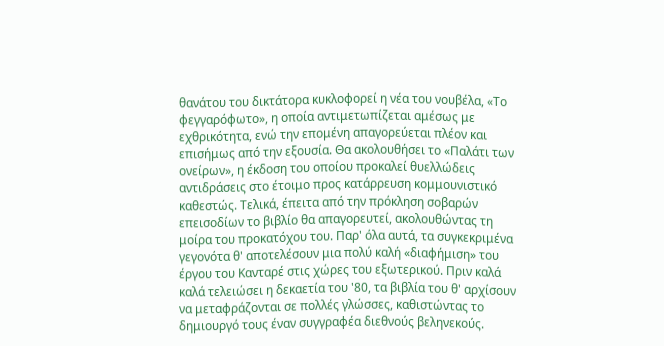θανάτου του δικτάτορα κυκλοφορεί η νέα του νουβέλα, «Το φεγγαρόφωτο», η οποία αντιμετωπίζεται αμέσως με εχθρικότητα, ενώ την επομένη απαγορεύεται πλέον και επισήμως από την εξουσία. Θα ακολουθήσει το «Παλάτι των ονείρων», η έκδοση του οποίου προκαλεί θυελλώδεις αντιδράσεις στο έτοιμο προς κατάρρευση κομμουνιστικό καθεστώς. Τελικά, έπειτα από την πρόκληση σοβαρών επεισοδίων το βιβλίο θα απαγορευτεί, ακολουθώντας τη μοίρα του προκατόχου του. Παρ' όλα αυτά, τα συγκεκριμένα γεγονότα θ' αποτελέσουν μια πολύ καλή «διαφήμιση» του έργου του Κανταρέ στις χώρες του εξωτερικού. Πριν καλά καλά τελειώσει η δεκαετία του '80, τα βιβλία του θ' αρχίσουν να μεταφράζονται σε πολλές γλώσσες, καθιστώντας το δημιουργό τους έναν συγγραφέα διεθνούς βεληνεκούς.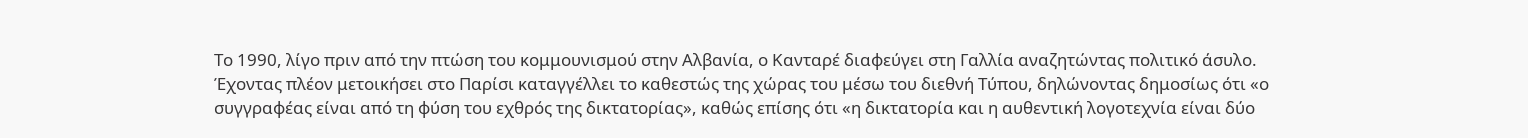Το 1990, λίγο πριν από την πτώση του κομμουνισμού στην Αλβανία, ο Κανταρέ διαφεύγει στη Γαλλία αναζητώντας πολιτικό άσυλο. Έχοντας πλέον μετοικήσει στο Παρίσι καταγγέλλει το καθεστώς της χώρας του μέσω του διεθνή Τύπου, δηλώνοντας δημοσίως ότι «ο συγγραφέας είναι από τη φύση του εχθρός της δικτατορίας», καθώς επίσης ότι «η δικτατορία και η αυθεντική λογοτεχνία είναι δύο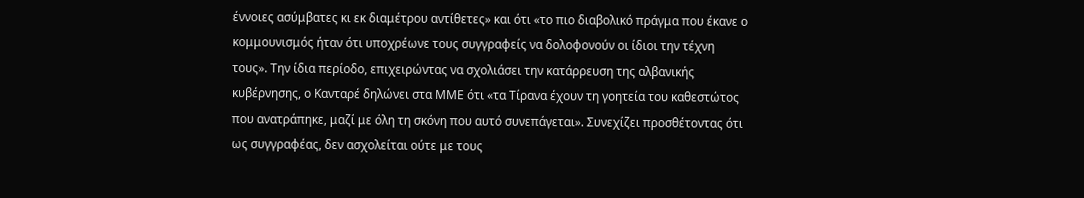έννοιες ασύμβατες κι εκ διαμέτρου αντίθετες» και ότι «το πιο διαβολικό πράγμα που έκανε ο κομμουνισμός ήταν ότι υποχρέωνε τους συγγραφείς να δολοφονούν οι ίδιοι την τέχνη τους». Την ίδια περίοδο, επιχειρώντας να σχολιάσει την κατάρρευση της αλβανικής κυβέρνησης, ο Κανταρέ δηλώνει στα ΜΜΕ ότι «τα Τίρανα έχουν τη γοητεία του καθεστώτος που ανατράπηκε, μαζί με όλη τη σκόνη που αυτό συνεπάγεται». Συνεχίζει προσθέτοντας ότι ως συγγραφέας, δεν ασχολείται ούτε με τους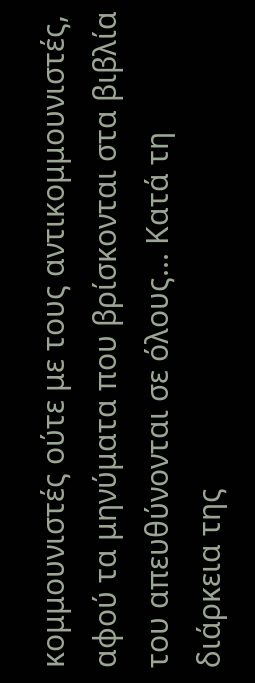κομμουνιστές ούτε με τους αντικομμουνιστές, αφού τα μηνύματα που βρίσκονται στα βιβλία του απευθύνονται σε όλους... Κατά τη διάρκεια της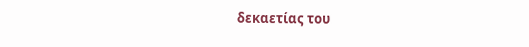δεκαετίας του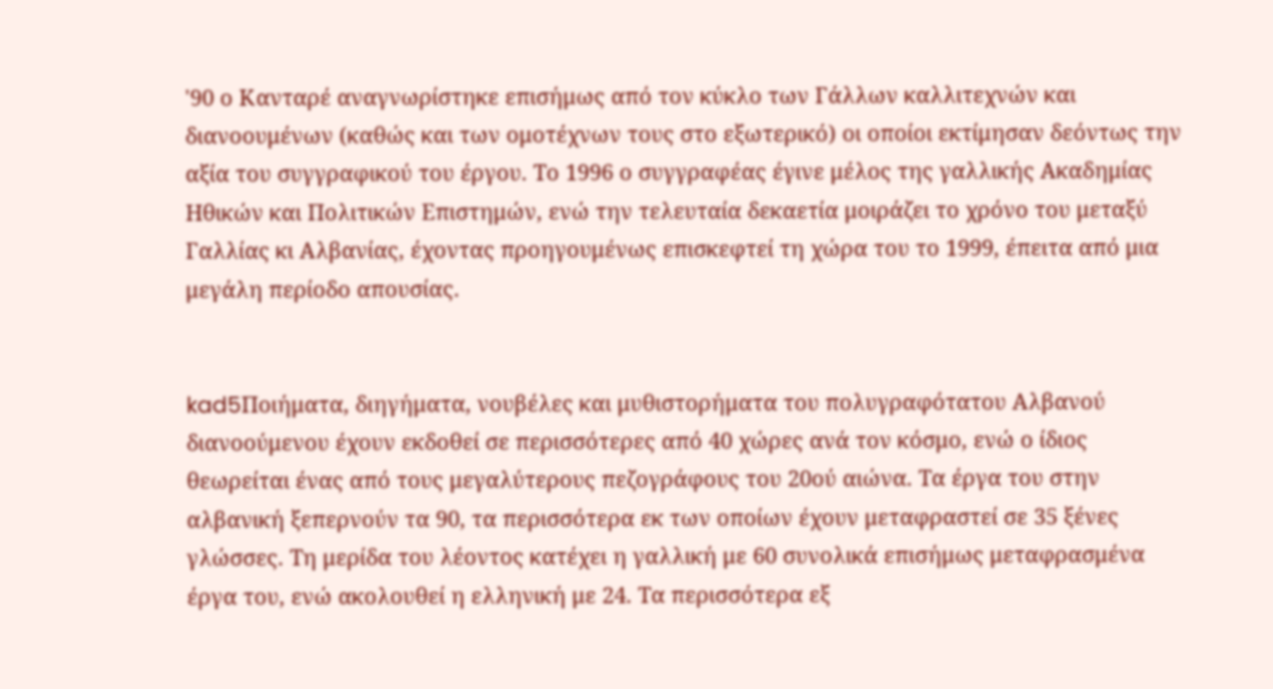'90 ο Κανταρέ αναγνωρίστηκε επισήμως από τον κύκλο των Γάλλων καλλιτεχνών και διανοουμένων (καθώς και των ομοτέχνων τους στο εξωτερικό) οι οποίοι εκτίμησαν δεόντως την αξία του συγγραφικού του έργου. Το 1996 ο συγγραφέας έγινε μέλος της γαλλικής Ακαδημίας Ηθικών και Πολιτικών Επιστημών, ενώ την τελευταία δεκαετία μοιράζει το χρόνο του μεταξύ Γαλλίας κι Αλβανίας, έχοντας προηγουμένως επισκεφτεί τη χώρα του το 1999, έπειτα από μια μεγάλη περίοδο απουσίας.


kad5Ποιήματα, διηγήματα, νουβέλες και μυθιστορήματα του πολυγραφότατου Αλβανού διανοούμενου έχουν εκδοθεί σε περισσότερες από 40 χώρες ανά τον κόσμο, ενώ ο ίδιος θεωρείται ένας από τους μεγαλύτερους πεζογράφους του 20ού αιώνα. Τα έργα του στην αλβανική ξεπερνούν τα 90, τα περισσότερα εκ των οποίων έχουν μεταφραστεί σε 35 ξένες γλώσσες. Τη μερίδα του λέοντος κατέχει η γαλλική με 60 συνολικά επισήμως μεταφρασμένα έργα του, ενώ ακολουθεί η ελληνική με 24. Τα περισσότερα εξ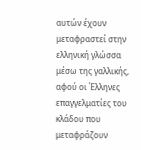αυτών έχουν μεταφραστεί στην ελληνική γλώσσα μέσω της γαλλικής, αφού οι Έλληνες επαγγελματίες του κλάδου που μεταφράζουν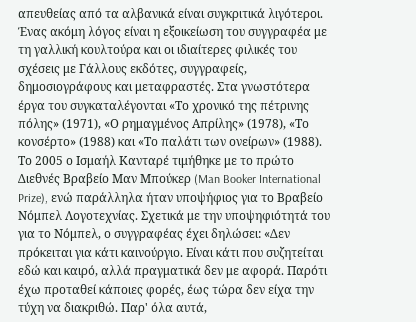απευθείας από τα αλβανικά είναι συγκριτικά λιγότεροι. Ένας ακόμη λόγος είναι η εξοικείωση του συγγραφέα με τη γαλλική κουλτούρα και οι ιδιαίτερες φιλικές του σχέσεις με Γάλλους εκδότες, συγγραφείς, δημοσιογράφους και μεταφραστές. Στα γνωστότερα έργα του συγκαταλέγονται «Το χρονικό της πέτρινης πόλης» (1971), «Ο ρημαγμένος Απρίλης» (1978), «Το κονσέρτο» (1988) και «Το παλάτι των ονείρων» (1988). Το 2005 ο Ισμαήλ Κανταρέ τιμήθηκε με το πρώτο Διεθνές Βραβείο Μαν Μπούκερ (Man Booker International Prize), ενώ παράλληλα ήταν υποψήφιος για το Βραβείο Νόμπελ Λογοτεχνίας. Σχετικά με την υποψηφιότητά του για το Νόμπελ, ο συγγραφέας έχει δηλώσει: «Δεν πρόκειται για κάτι καινούργιο. Είναι κάτι που συζητείται εδώ και καιρό, αλλά πραγματικά δεν με αφορά. Παρότι έχω προταθεί κάποιες φορές, έως τώρα δεν είχα την τύχη να διακριθώ. Παρ' όλα αυτά,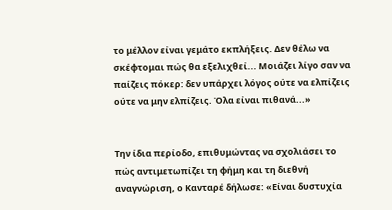το μέλλον είναι γεμάτο εκπλήξεις. Δεν θέλω να σκέφτομαι πώς θα εξελιχθεί... Μοιάζει λίγο σαν να παίζεις πόκερ: δεν υπάρχει λόγος ούτε να ελπίζεις ούτε να μην ελπίζεις. Όλα είναι πιθανά...»


Την ίδια περίοδο, επιθυμώντας να σχολιάσει το πώς αντιμετωπίζει τη φήμη και τη διεθνή αναγνώριση, ο Κανταρέ δήλωσε: «Είναι δυστυχία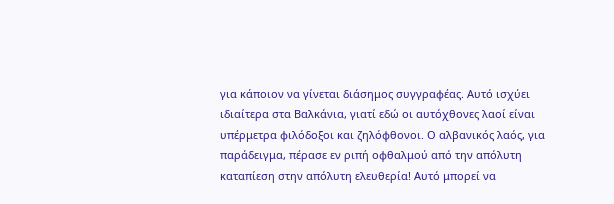για κάποιον να γίνεται διάσημος συγγραφέας. Αυτό ισχύει ιδιαίτερα στα Βαλκάνια, γιατί εδώ οι αυτόχθονες λαοί είναι υπέρμετρα φιλόδοξοι και ζηλόφθονοι. Ο αλβανικός λαός, για παράδειγμα, πέρασε εν ριπή οφθαλμού από την απόλυτη καταπίεση στην απόλυτη ελευθερία! Αυτό μπορεί να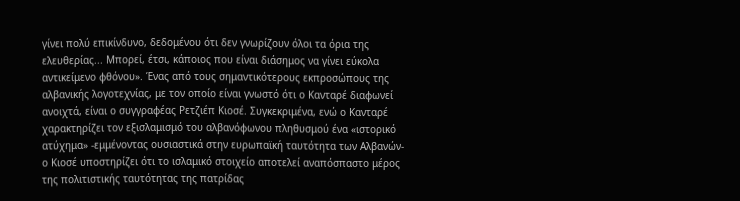γίνει πολύ επικίνδυνο, δεδομένου ότι δεν γνωρίζουν όλοι τα όρια της ελευθερίας... Μπορεί, έτσι, κάποιος που είναι διάσημος να γίνει εύκολα αντικείμενο φθόνου». Ένας από τους σημαντικότερους εκπροσώπους της αλβανικής λογοτεχνίας, με τον οποίο είναι γνωστό ότι ο Κανταρέ διαφωνεί ανοιχτά, είναι ο συγγραφέας Ρετζιέπ Κιοσέ. Συγκεκριμένα, ενώ ο Κανταρέ χαρακτηρίζει τον εξισλαμισμό του αλβανόφωνου πληθυσμού ένα «ιστορικό ατύχημα» -εμμένοντας ουσιαστικά στην ευρωπαϊκή ταυτότητα των Αλβανών- ο Κιοσέ υποστηρίζει ότι το ισλαμικό στοιχείο αποτελεί αναπόσπαστο μέρος της πολιτιστικής ταυτότητας της πατρίδας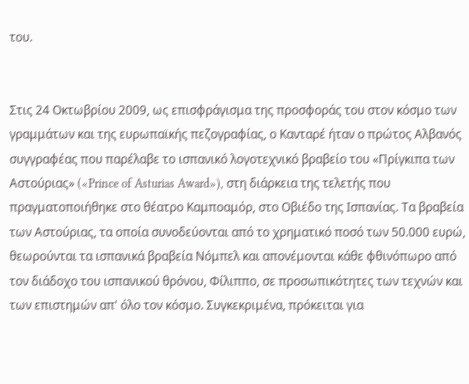του.


Στις 24 Οκτωβρίου 2009, ως επισφράγισμα της προσφοράς του στον κόσμο των γραμμάτων και της ευρωπαϊκής πεζογραφίας, ο Κανταρέ ήταν ο πρώτος Αλβανός συγγραφέας που παρέλαβε το ισπανικό λογοτεχνικό βραβείο του «Πρίγκιπα των Αστούριας» («Prince of Asturias Award»), στη διάρκεια της τελετής που πραγματοποιήθηκε στο θέατρο Καμποαμόρ, στο Οβιέδο της Ισπανίας. Τα βραβεία των Αστούριας, τα οποία συνοδεύονται από το χρηματικό ποσό των 50.000 ευρώ, θεωρούνται τα ισπανικά βραβεία Νόμπελ και απονέμονται κάθε φθινόπωρο από τον διάδοχο του ισπανικού θρόνου, Φίλιππο, σε προσωπικότητες των τεχνών και των επιστημών απ' όλο τον κόσμο. Συγκεκριμένα, πρόκειται για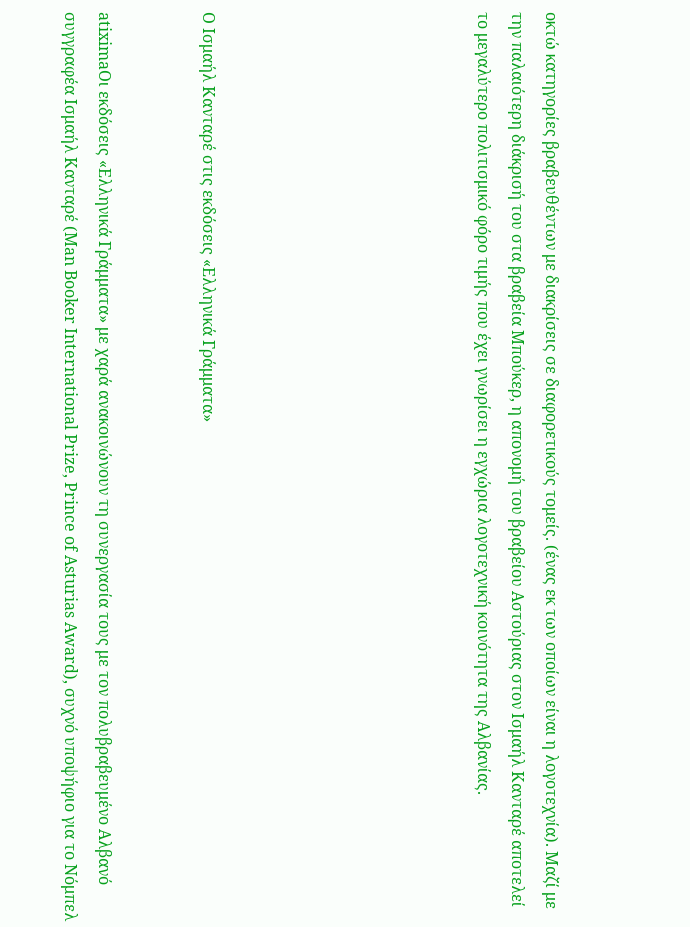οκτώ κατηγορίες βραβευθέντων με διακρίσεις σε διαφορετικούς τομείς. (ένας εκ των οποίων είναι η λογοτεχνία). Μαζί με την παλαιότερη διάκρισή του στα βραβεία Μπούκερ, η απονομή του βραβείου Αστούριας στον Ισμαήλ Κανταρέ αποτελεί το μεγαλύτερο πολιτισμικό φόρο τιμής που έχει γνωρίσει η εγχώρια λογοτεχνική κοινότητα της Αλβανίας.







Ο Ισμαήλ Κανταρέ στις εκδόσεις «Ελληνικά Γράμματα»


atiximaΟι εκδόσεις «Ελληνικά Γράμματα» με χαρά ανακοινώνουν τη συνεργασία τους με τον πολυβραβευμένο Αλβανό συγγραφέα Ισμαήλ Κανταρέ (Man Booker International Prize, Prince of Asturias Award), συχνό υποψήφιο για το Νόμπελ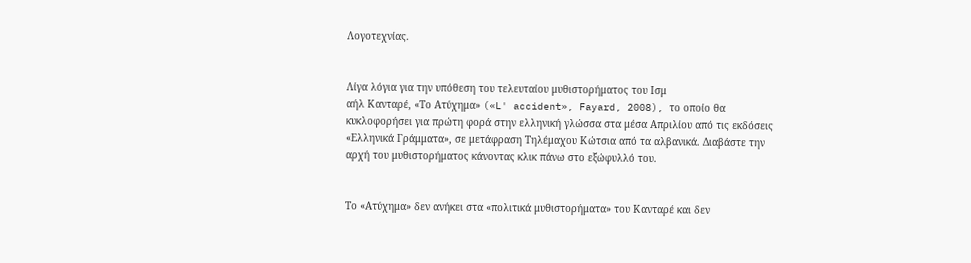Λογοτεχνίας.


Λίγα λόγια για την υπόθεση του τελευταίου μυθιστορήματος του Ισμ
αήλ Κανταρέ, «Το Ατύχημα» («L' accident», Fayard, 2008), το οποίο θα κυκλοφορήσει για πρώτη φορά στην ελληνική γλώσσα στα μέσα Απριλίου από τις εκδόσεις «Ελληνικά Γράμματα», σε μετάφραση Τηλέμαχου Κώτσια από τα αλβανικά. Διαβάστε την αρχή του μυθιστορήματος κάνοντας κλικ πάνω στο εξώφυλλό του.


Το «Ατύχημα» δεν ανήκει στα «πολιτικά μυθιστορήματα» του Κανταρέ και δεν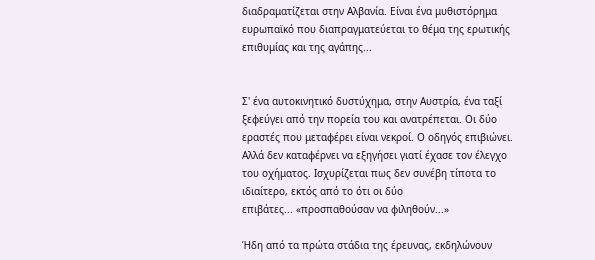διαδραματίζεται στην Αλβανία. Είναι ένα μυθιστόρημα ευρωπαϊκό που διαπραγματεύεται το θέμα της ερωτικής επιθυμίας και της αγάπης...


Σ' ένα αυτοκινητικό δυστύχημα, στην Αυστρία, ένα ταξί ξεφεύγει από την πορεία του και ανατρέπεται. Οι δύο εραστές που μεταφέρει είναι νεκροί. Ο οδηγός επιβιώνει. Αλλά δεν καταφέρνει να εξηγήσει γιατί έχασε τον έλεγχο του οχήματος. Ισχυρίζεται πως δεν συνέβη τίποτα το ιδιαίτερο, εκτός από το ότι οι δύο
επιβάτες... «προσπαθούσαν να φιληθούν...»

Ήδη από τα πρώτα στάδια της έρευνας, εκδηλώνουν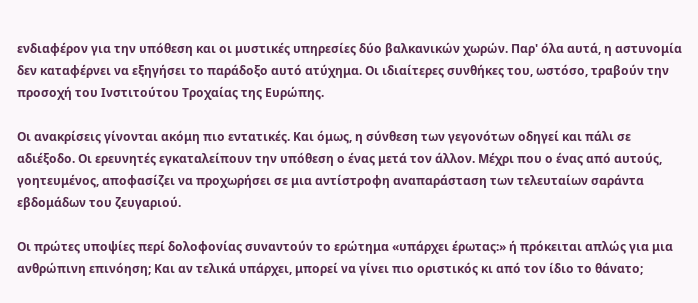ενδιαφέρον για την υπόθεση και οι μυστικές υπηρεσίες δύο βαλκανικών χωρών. Παρ' όλα αυτά, η αστυνομία δεν καταφέρνει να εξηγήσει το παράδοξο αυτό ατύχημα. Οι ιδιαίτερες συνθήκες του, ωστόσο, τραβούν την προσοχή του Ινστιτούτου Τροχαίας της Ευρώπης.

Οι ανακρίσεις γίνονται ακόμη πιο εντατικές. Και όμως, η σύνθεση των γεγονότων οδηγεί και πάλι σε αδιέξοδο. Οι ερευνητές εγκαταλείπουν την υπόθεση ο ένας μετά τον άλλον. Μέχρι που ο ένας από αυτούς, γοητευμένος, αποφασίζει να προχωρήσει σε μια αντίστροφη αναπαράσταση των τελευταίων σαράντα εβδομάδων του ζευγαριού.

Οι πρώτες υποψίες περί δολοφονίας συναντούν το ερώτημα «υπάρχει έρωτας:» ή πρόκειται απλώς για μια ανθρώπινη επινόηση; Και αν τελικά υπάρχει, μπορεί να γίνει πιο οριστικός κι από τον ίδιο το θάνατο;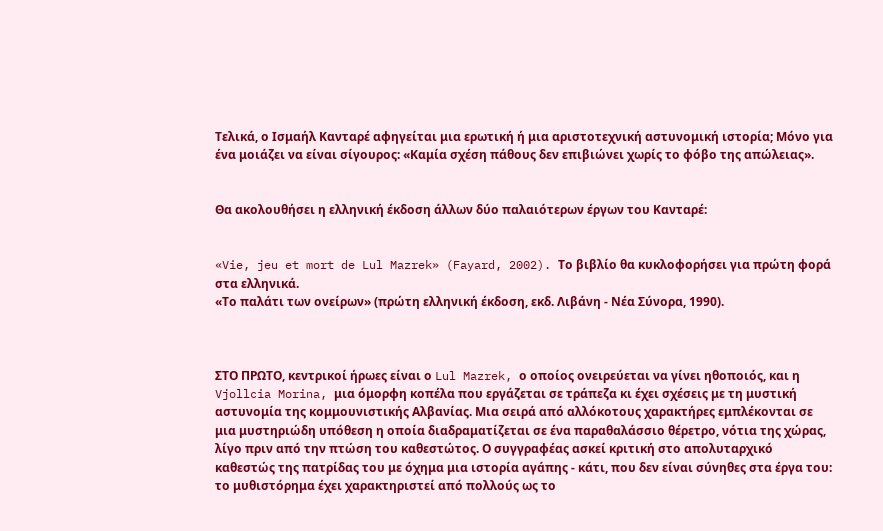Τελικά, ο Ισμαήλ Κανταρέ αφηγείται μια ερωτική ή μια αριστοτεχνική αστυνομική ιστορία; Μόνο για ένα μοιάζει να είναι σίγουρος: «Καμία σχέση πάθους δεν επιβιώνει χωρίς το φόβο της απώλειας».


Θα ακολουθήσει η ελληνική έκδοση άλλων δύο παλαιότερων έργων του Κανταρέ:


«Vie, jeu et mort de Lul Mazrek» (Fayard, 2002). Το βιβλίο θα κυκλοφορήσει για πρώτη φορά στα ελληνικά.
«Το παλάτι των ονείρων» (πρώτη ελληνική έκδοση, εκδ. Λιβάνη - Νέα Σύνορα, 1990).



ΣΤΟ ΠΡΩΤΟ, κεντρικοί ήρωες είναι ο Lul Mazrek, ο οποίος ονειρεύεται να γίνει ηθοποιός, και η Vjollcia Morina, μια όμορφη κοπέλα που εργάζεται σε τράπεζα κι έχει σχέσεις με τη μυστική αστυνομία της κομμουνιστικής Αλβανίας. Μια σειρά από αλλόκοτους χαρακτήρες εμπλέκονται σε μια μυστηριώδη υπόθεση η οποία διαδραματίζεται σε ένα παραθαλάσσιο θέρετρο, νότια της χώρας, λίγο πριν από την πτώση του καθεστώτος. Ο συγγραφέας ασκεί κριτική στο απολυταρχικό καθεστώς της πατρίδας του με όχημα μια ιστορία αγάπης - κάτι, που δεν είναι σύνηθες στα έργα του: το μυθιστόρημα έχει χαρακτηριστεί από πολλούς ως το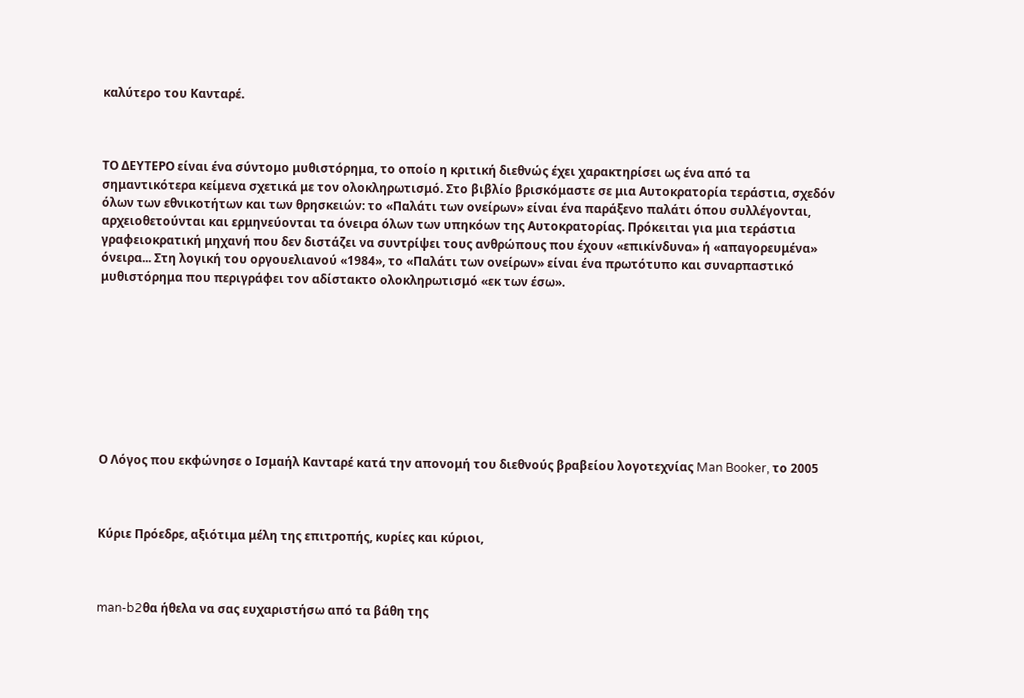καλύτερο του Κανταρέ.



ΤΟ ΔΕΥΤΕΡΟ είναι ένα σύντομο μυθιστόρημα, το οποίο η κριτική διεθνώς έχει χαρακτηρίσει ως ένα από τα σημαντικότερα κείμενα σχετικά με τον ολοκληρωτισμό. Στο βιβλίο βρισκόμαστε σε μια Αυτοκρατορία τεράστια, σχεδόν όλων των εθνικοτήτων και των θρησκειών: το «Παλάτι των ονείρων» είναι ένα παράξενο παλάτι όπου συλλέγονται, αρχειοθετούνται και ερμηνεύονται τα όνειρα όλων των υπηκόων της Αυτοκρατορίας. Πρόκειται για μια τεράστια γραφειοκρατική μηχανή που δεν διστάζει να συντρίψει τους ανθρώπους που έχουν «επικίνδυνα» ή «απαγορευμένα» όνειρα... Στη λογική του οργουελιανού «1984», το «Παλάτι των ονείρων» είναι ένα πρωτότυπο και συναρπαστικό μυθιστόρημα που περιγράφει τον αδίστακτο ολοκληρωτισμό «εκ των έσω».









Ο Λόγος που εκφώνησε ο Ισμαήλ Κανταρέ κατά την απονομή του διεθνούς βραβείου λογοτεχνίας Man Booker, το 2005



Κύριε Πρόεδρε, αξιότιμα μέλη της επιτροπής, κυρίες και κύριοι,



man-b2θα ήθελα να σας ευχαριστήσω από τα βάθη της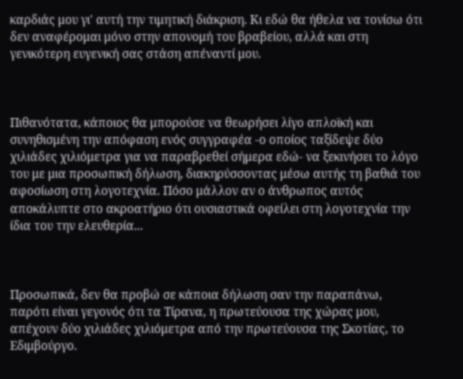καρδιάς μου γι' αυτή την τιμητική διάκριση. Κι εδώ θα ήθελα να τονίσω ότι δεν αναφέρομαι μόνο στην απονομή του βραβείου, αλλά και στη γενικότερη ευγενική σας στάση απέναντί μου.



Πιθανότατα, κάποιος θα μπορούσε να θεωρήσει λίγο απλοϊκή και συνηθισμένη την απόφαση ενός συγγραφέα -ο οποίος ταξίδεψε δύο χιλιάδες χιλιόμετρα για να παραβρεθεί σήμερα εδώ- να ξεκινήσει το λόγο του με μια προσωπική δήλωση, διακηρύσσοντας μέσω αυτής τη βαθιά του αφοσίωση στη λογοτεχνία. Πόσο μάλλον αν ο άνθρωπος αυτός αποκάλυπτε στο ακροατήριο ότι ουσιαστικά οφείλει στη λογοτεχνία την ίδια του την ελευθερία...



Προσωπικά, δεν θα προβώ σε κάποια δήλωση σαν την παραπάνω, παρότι είναι γεγονός ότι τα Τίρανα, η πρωτεύουσα της χώρας μου, απέχουν δύο χιλιάδες χιλιόμετρα από την πρωτεύουσα της Σκοτίας, το Εδιμβούργο.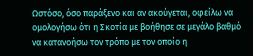Ωστόσο, όσο παράξενο και αν ακούγεται, οφείλω να ομολογήσω ότι η Σκοτία με βοήθησε σε μεγάλο βαθμό να κατανοήσω τον τρόπο με τον οποίο η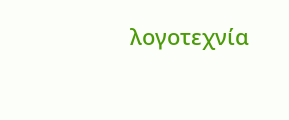λογοτεχνία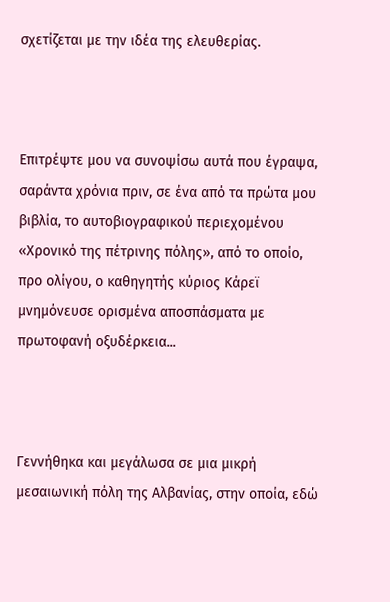σχετίζεται με την ιδέα της ελευθερίας.



Επιτρέψτε μου να συνοψίσω αυτά που έγραψα, σαράντα χρόνια πριν, σε ένα από τα πρώτα μου βιβλία, το αυτοβιογραφικού περιεχομένου «Χρονικό της πέτρινης πόλης», από το οποίο, προ ολίγου, ο καθηγητής κύριος Κάρεϊ μνημόνευσε ορισμένα αποσπάσματα με πρωτοφανή οξυδέρκεια...



Γεννήθηκα και μεγάλωσα σε μια μικρή μεσαιωνική πόλη της Αλβανίας, στην οποία, εδώ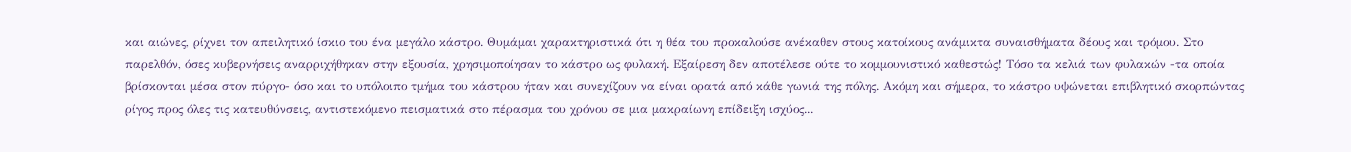και αιώνες, ρίχνει τον απειλητικό ίσκιο του ένα μεγάλο κάστρο. Θυμάμαι χαρακτηριστικά ότι η θέα του προκαλούσε ανέκαθεν στους κατοίκους ανάμικτα συναισθήματα δέους και τρόμου. Στο παρελθόν, όσες κυβερνήσεις αναρριχήθηκαν στην εξουσία, χρησιμοποίησαν το κάστρο ως φυλακή. Εξαίρεση δεν αποτέλεσε ούτε το κομμουνιστικό καθεστώς! Τόσο τα κελιά των φυλακών -τα οποία βρίσκονται μέσα στον πύργο- όσο και το υπόλοιπο τμήμα του κάστρου ήταν και συνεχίζουν να είναι ορατά από κάθε γωνιά της πόλης. Ακόμη και σήμερα, το κάστρο υψώνεται επιβλητικό σκορπώντας ρίγος προς όλες τις κατευθύνσεις, αντιστεκόμενο πεισματικά στο πέρασμα του χρόνου σε μια μακραίωνη επίδειξη ισχύος...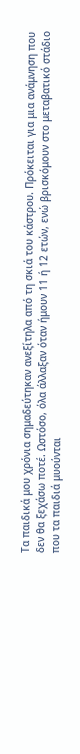Τα παιδικά μου χρόνια σημαδεύτηκαν ανεξίτηλα από τη σκιά του κάστρου. Πρόκειται για μια ανάμνηση που δεν θα ξεχάσω ποτέ. Ωστόσο, όλα άλλαξαν όταν ήμουν 11 ή 12 ετών, ενώ βρισκόμουν στο μεταβατικό στάδιο που τα παιδιά μυούνται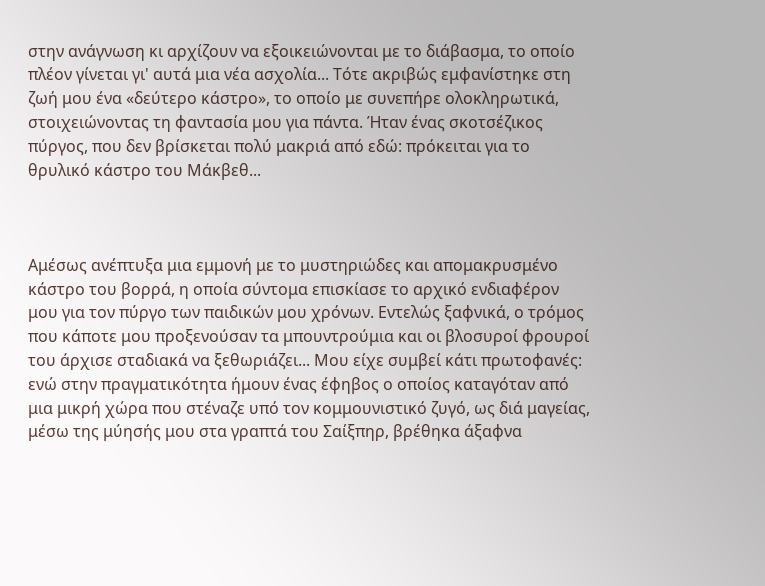στην ανάγνωση κι αρχίζουν να εξοικειώνονται με το διάβασμα, το οποίο πλέον γίνεται γι' αυτά μια νέα ασχολία... Τότε ακριβώς εμφανίστηκε στη ζωή μου ένα «δεύτερο κάστρο», το οποίο με συνεπήρε ολοκληρωτικά, στοιχειώνοντας τη φαντασία μου για πάντα. Ήταν ένας σκοτσέζικος πύργος, που δεν βρίσκεται πολύ μακριά από εδώ: πρόκειται για το θρυλικό κάστρο του Μάκβεθ...



Αμέσως ανέπτυξα μια εμμονή με το μυστηριώδες και απομακρυσμένο κάστρο του βορρά, η οποία σύντομα επισκίασε το αρχικό ενδιαφέρον μου για τον πύργο των παιδικών μου χρόνων. Εντελώς ξαφνικά, ο τρόμος που κάποτε μου προξενούσαν τα μπουντρούμια και οι βλοσυροί φρουροί του άρχισε σταδιακά να ξεθωριάζει... Μου είχε συμβεί κάτι πρωτοφανές: ενώ στην πραγματικότητα ήμουν ένας έφηβος ο οποίος καταγόταν από μια μικρή χώρα που στέναζε υπό τον κομμουνιστικό ζυγό, ως διά μαγείας, μέσω της μύησής μου στα γραπτά του Σαίξπηρ, βρέθηκα άξαφνα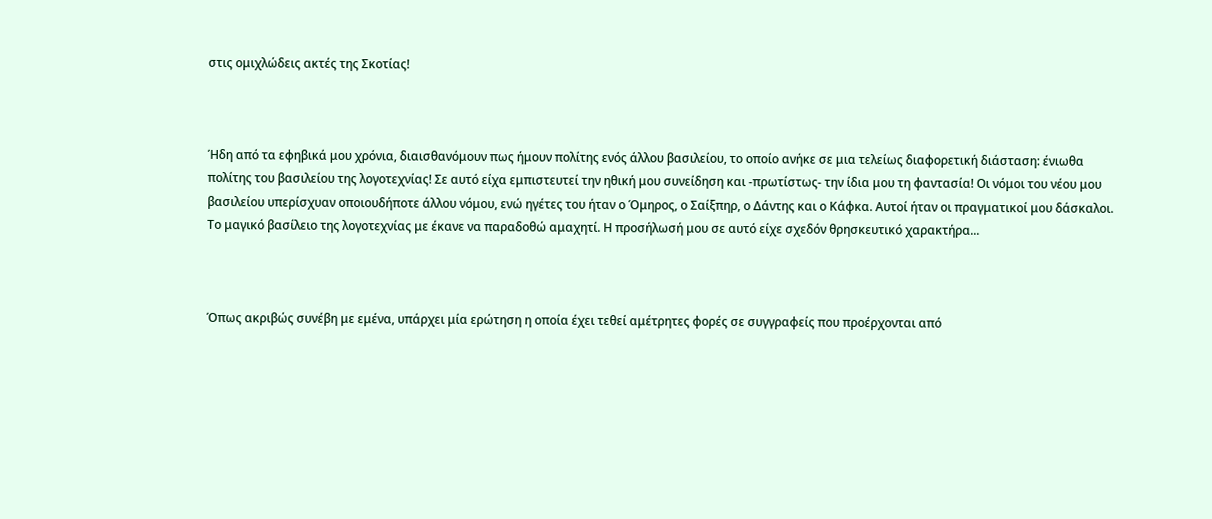στις ομιχλώδεις ακτές της Σκοτίας!



Ήδη από τα εφηβικά μου χρόνια, διαισθανόμουν πως ήμουν πολίτης ενός άλλου βασιλείου, το οποίο ανήκε σε μια τελείως διαφορετική διάσταση: ένιωθα πολίτης του βασιλείου της λογοτεχνίας! Σε αυτό είχα εμπιστευτεί την ηθική μου συνείδηση και -πρωτίστως- την ίδια μου τη φαντασία! Οι νόμοι του νέου μου βασιλείου υπερίσχυαν οποιουδήποτε άλλου νόμου, ενώ ηγέτες του ήταν ο Όμηρος, ο Σαίξπηρ, ο Δάντης και ο Κάφκα. Αυτοί ήταν οι πραγματικοί μου δάσκαλοι. Το μαγικό βασίλειο της λογοτεχνίας με έκανε να παραδοθώ αμαχητί. Η προσήλωσή μου σε αυτό είχε σχεδόν θρησκευτικό χαρακτήρα...



Όπως ακριβώς συνέβη με εμένα, υπάρχει μία ερώτηση η οποία έχει τεθεί αμέτρητες φορές σε συγγραφείς που προέρχονται από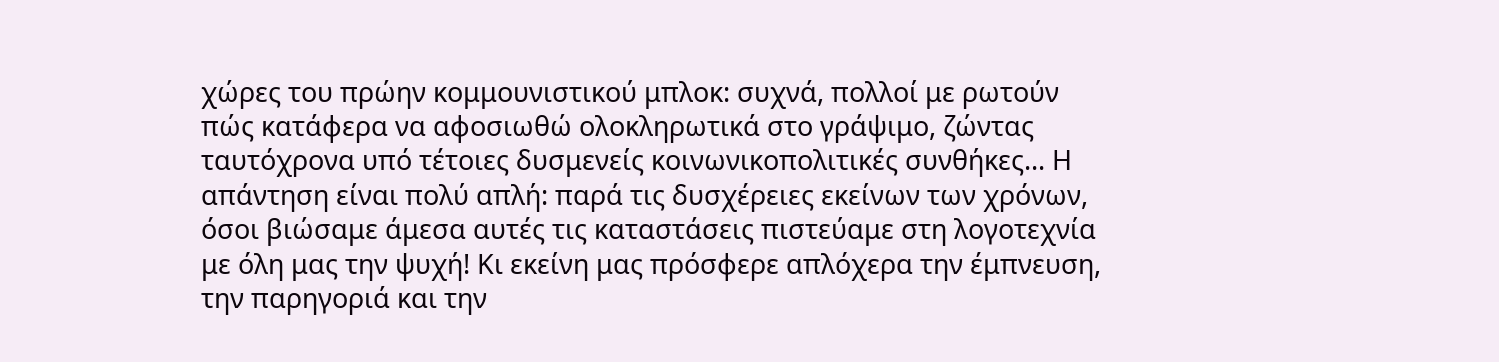χώρες του πρώην κομμουνιστικού μπλοκ: συχνά, πολλοί με ρωτούν πώς κατάφερα να αφοσιωθώ ολοκληρωτικά στο γράψιμο, ζώντας ταυτόχρονα υπό τέτοιες δυσμενείς κοινωνικοπολιτικές συνθήκες... Η απάντηση είναι πολύ απλή: παρά τις δυσχέρειες εκείνων των χρόνων, όσοι βιώσαμε άμεσα αυτές τις καταστάσεις πιστεύαμε στη λογοτεχνία με όλη μας την ψυχή! Κι εκείνη μας πρόσφερε απλόχερα την έμπνευση, την παρηγοριά και την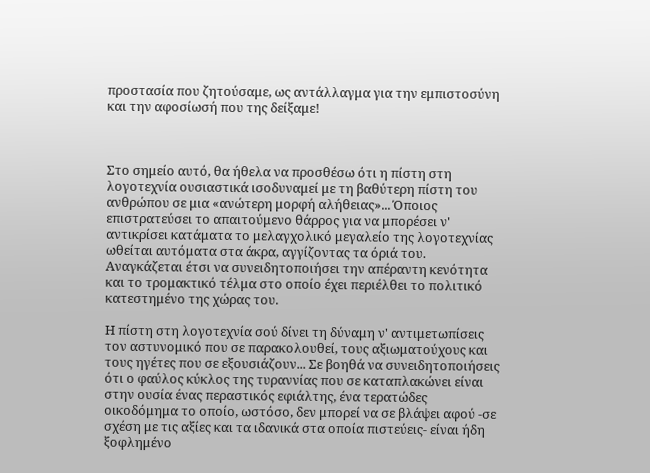προστασία που ζητούσαμε, ως αντάλλαγμα για την εμπιστοσύνη και την αφοσίωσή που της δείξαμε!



Στο σημείο αυτό, θα ήθελα να προσθέσω ότι η πίστη στη λογοτεχνία ουσιαστικά ισοδυναμεί με τη βαθύτερη πίστη του ανθρώπου σε μια «ανώτερη μορφή αλήθειας»... Όποιος επιστρατεύσει το απαιτούμενο θάρρος για να μπορέσει ν' αντικρίσει κατάματα το μελαγχολικό μεγαλείο της λογοτεχνίας ωθείται αυτόματα στα άκρα, αγγίζοντας τα όριά του. Αναγκάζεται έτσι να συνειδητοποιήσει την απέραντη κενότητα και το τρομακτικό τέλμα στο οποίο έχει περιέλθει το πολιτικό κατεστημένο της χώρας του.

Η πίστη στη λογοτεχνία σού δίνει τη δύναμη ν' αντιμετωπίσεις τον αστυνομικό που σε παρακολουθεί, τους αξιωματούχους και τους ηγέτες που σε εξουσιάζουν... Σε βοηθά να συνειδητοποιήσεις ότι ο φαύλος κύκλος της τυραννίας που σε καταπλακώνει είναι στην ουσία ένας περαστικός εφιάλτης, ένα τερατώδες οικοδόμημα το οποίο, ωστόσο, δεν μπορεί να σε βλάψει αφού -σε σχέση με τις αξίες και τα ιδανικά στα οποία πιστεύεις- είναι ήδη ξοφλημένο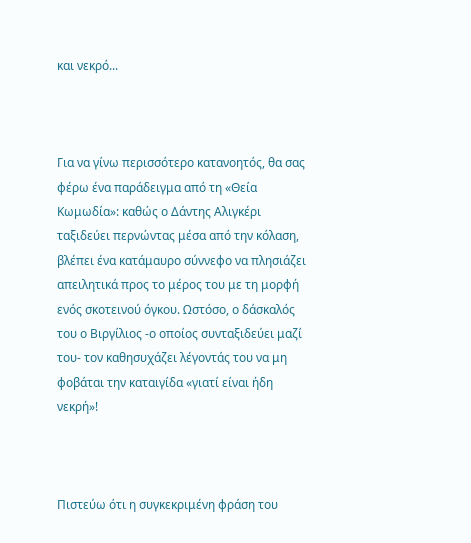και νεκρό...



Για να γίνω περισσότερο κατανοητός, θα σας φέρω ένα παράδειγμα από τη «Θεία Κωμωδία»: καθώς ο Δάντης Αλιγκέρι ταξιδεύει περνώντας μέσα από την κόλαση, βλέπει ένα κατάμαυρο σύννεφο να πλησιάζει απειλητικά προς το μέρος του με τη μορφή ενός σκοτεινού όγκου. Ωστόσο, ο δάσκαλός του ο Βιργίλιος -ο οποίος συνταξιδεύει μαζί του- τον καθησυχάζει λέγοντάς του να μη φοβάται την καταιγίδα «γιατί είναι ήδη νεκρή»!



Πιστεύω ότι η συγκεκριμένη φράση του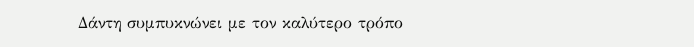Δάντη συμπυκνώνει με τον καλύτερο τρόπο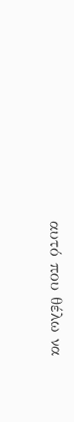αυτό που θέλω να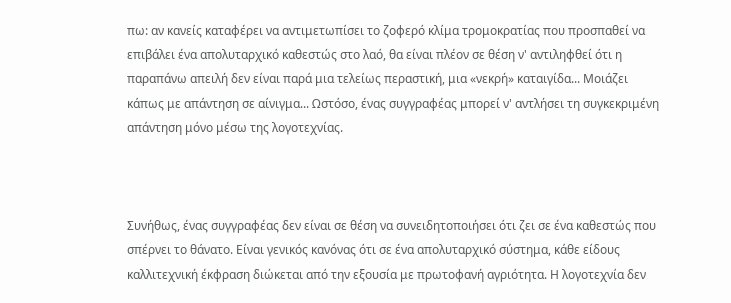πω: αν κανείς καταφέρει να αντιμετωπίσει το ζοφερό κλίμα τρομοκρατίας που προσπαθεί να επιβάλει ένα απολυταρχικό καθεστώς στο λαό, θα είναι πλέον σε θέση ν' αντιληφθεί ότι η παραπάνω απειλή δεν είναι παρά μια τελείως περαστική, μια «νεκρή» καταιγίδα... Μοιάζει κάπως με απάντηση σε αίνιγμα... Ωστόσο, ένας συγγραφέας μπορεί ν' αντλήσει τη συγκεκριμένη απάντηση μόνο μέσω της λογοτεχνίας.



Συνήθως, ένας συγγραφέας δεν είναι σε θέση να συνειδητοποιήσει ότι ζει σε ένα καθεστώς που σπέρνει το θάνατο. Είναι γενικός κανόνας ότι σε ένα απολυταρχικό σύστημα, κάθε είδους καλλιτεχνική έκφραση διώκεται από την εξουσία με πρωτοφανή αγριότητα. Η λογοτεχνία δεν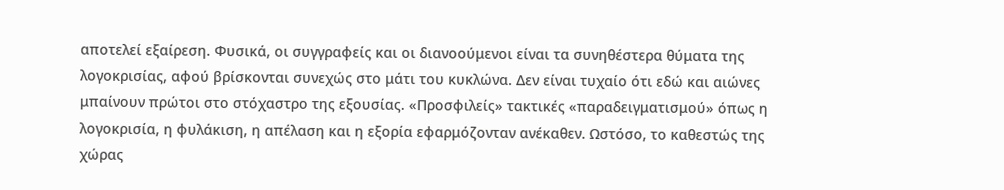αποτελεί εξαίρεση. Φυσικά, οι συγγραφείς και οι διανοούμενοι είναι τα συνηθέστερα θύματα της λογοκρισίας, αφού βρίσκονται συνεχώς στο μάτι του κυκλώνα. Δεν είναι τυχαίο ότι εδώ και αιώνες μπαίνουν πρώτοι στο στόχαστρο της εξουσίας. «Προσφιλείς» τακτικές «παραδειγματισμού» όπως η λογοκρισία, η φυλάκιση, η απέλαση και η εξορία εφαρμόζονταν ανέκαθεν. Ωστόσο, το καθεστώς της χώρας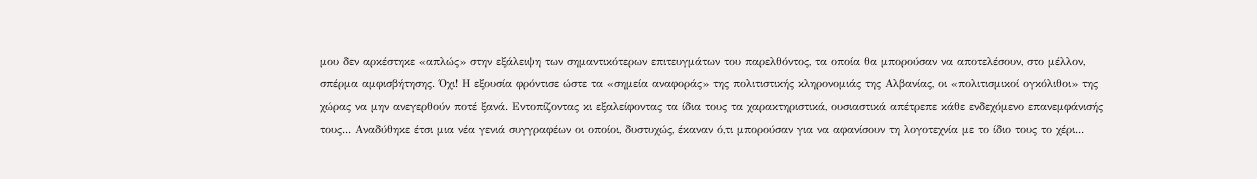μου δεν αρκέστηκε «απλώς» στην εξάλειψη των σημαντικότερων επιτευγμάτων του παρελθόντος, τα οποία θα μπορούσαν να αποτελέσουν, στο μέλλον, σπέρμα αμφισβήτησης. Όχι! Η εξουσία φρόντισε ώστε τα «σημεία αναφοράς» της πολιτιστικής κληρονομιάς της Αλβανίας, οι «πολιτισμικοί ογκόλιθοι» της χώρας να μην ανεγερθούν ποτέ ξανά. Εντοπίζοντας κι εξαλείφοντας τα ίδια τους τα χαρακτηριστικά, ουσιαστικά απέτρεπε κάθε ενδεχόμενο επανεμφάνισής τους... Αναδύθηκε έτσι μια νέα γενιά συγγραφέων οι οποίοι, δυστυχώς, έκαναν ό,τι μπορούσαν για να αφανίσουν τη λογοτεχνία με το ίδιο τους το χέρι...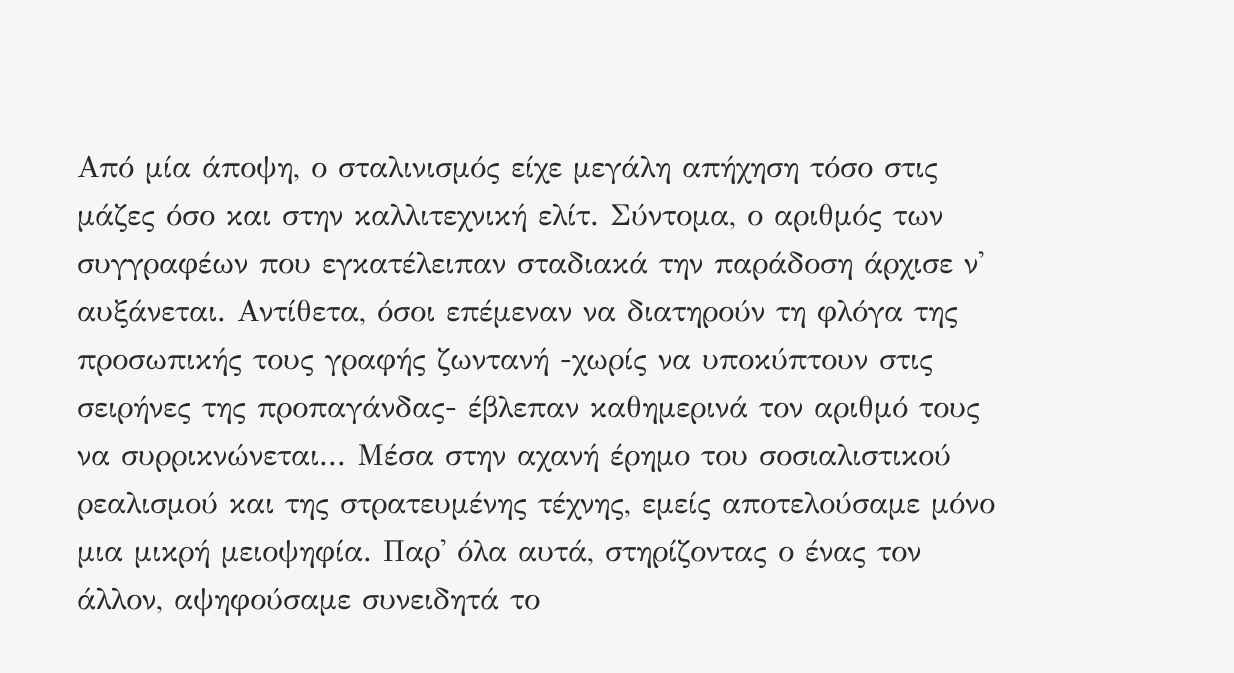Από μία άποψη, ο σταλινισμός είχε μεγάλη απήχηση τόσο στις μάζες όσο και στην καλλιτεχνική ελίτ. Σύντομα, ο αριθμός των συγγραφέων που εγκατέλειπαν σταδιακά την παράδοση άρχισε ν' αυξάνεται. Αντίθετα, όσοι επέμεναν να διατηρούν τη φλόγα της προσωπικής τους γραφής ζωντανή -χωρίς να υποκύπτουν στις σειρήνες της προπαγάνδας- έβλεπαν καθημερινά τον αριθμό τους να συρρικνώνεται... Μέσα στην αχανή έρημο του σοσιαλιστικού ρεαλισμού και της στρατευμένης τέχνης, εμείς αποτελούσαμε μόνο μια μικρή μειοψηφία. Παρ' όλα αυτά, στηρίζοντας ο ένας τον άλλον, αψηφούσαμε συνειδητά το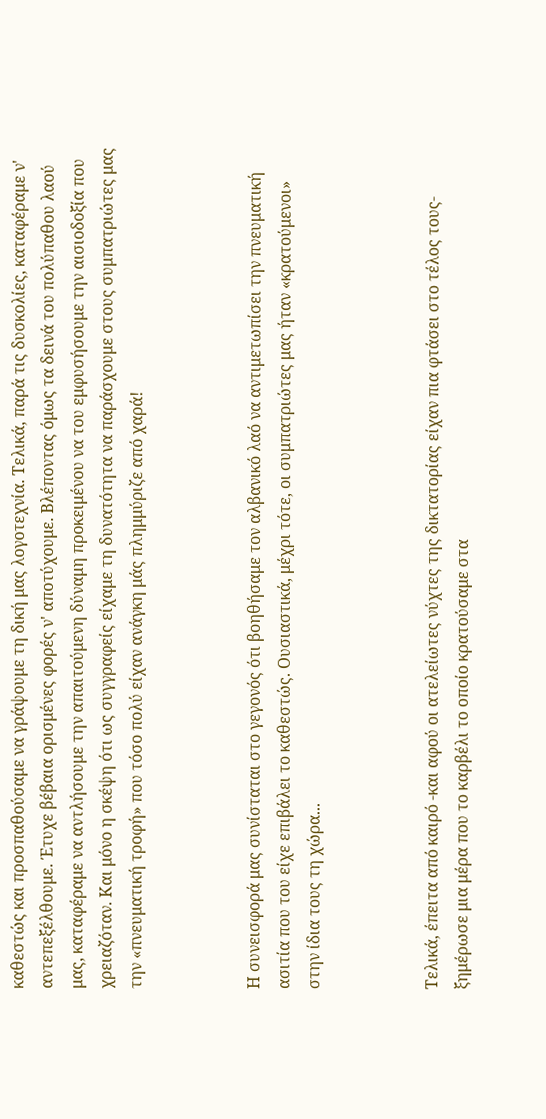καθεστώς και προσπαθούσαμε να γράψουμε τη δική μας λογοτεχνία. Τελικά, παρά τις δυσκολίες, καταφέραμε ν' αντεπεξέλθουμε. Έτυχε βέβαια ορισμένες φορές ν' αποτύχουμε. Βλέποντας όμως τα δεινά του πολύπαθου λαού μας, καταφέραμε να αντλήσουμε την απαιτούμενη δύναμη προκειμένου να του εμφυσήσουμε την αισιοδοξία που χρειαζόταν. Και μόνο η σκέψη ότι ως συγγραφείς είχαμε τη δυνατότητα να παράσχουμε στους συμπατριώτες μας την «πνευματική τροφή» που τόσο πολύ είχαν ανάγκη μάς πλημμύριζε από χαρά!



Η συνεισφορά μας συνίσταται στο γεγονός ότι βοηθήσαμε τον αλβανικό λαό να αντιμετωπίσει την πνευματική ασιτία που του είχε επιβάλει το καθεστώς. Ουσιαστικά, μέχρι τότε, οι συμπατριώτες μας ήταν «κρατούμενοι» στην ίδια τους τη χώρα...



Τελικά, έπειτα από καιρό -και αφού οι ατελείωτες νύχτες της δικτατορίας είχαν πια φτάσει στο τέλος τους- ξημέρωσε μια μέρα που το καρβέλι το οποίο κρατούσαμε στα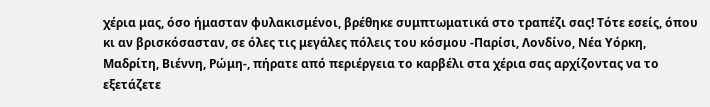χέρια μας, όσο ήμασταν φυλακισμένοι, βρέθηκε συμπτωματικά στο τραπέζι σας! Τότε εσείς, όπου κι αν βρισκόσασταν, σε όλες τις μεγάλες πόλεις του κόσμου -Παρίσι, Λονδίνο, Νέα Υόρκη, Μαδρίτη, Βιέννη, Ρώμη-, πήρατε από περιέργεια το καρβέλι στα χέρια σας αρχίζοντας να το εξετάζετε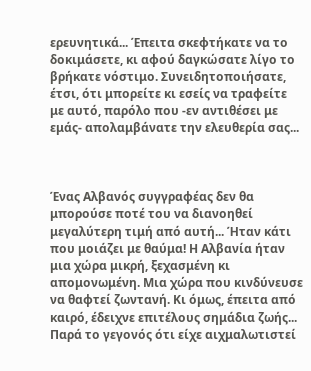ερευνητικά... Έπειτα σκεφτήκατε να το δοκιμάσετε, κι αφού δαγκώσατε λίγο το βρήκατε νόστιμο. Συνειδητοποιήσατε, έτσι, ότι μπορείτε κι εσείς να τραφείτε με αυτό, παρόλο που -εν αντιθέσει με εμάς- απολαμβάνατε την ελευθερία σας...



Ένας Αλβανός συγγραφέας δεν θα μπορούσε ποτέ του να διανοηθεί μεγαλύτερη τιμή από αυτή... Ήταν κάτι που μοιάζει με θαύμα! Η Αλβανία ήταν μια χώρα μικρή, ξεχασμένη κι απομονωμένη. Μια χώρα που κινδύνευσε να θαφτεί ζωντανή. Κι όμως, έπειτα από καιρό, έδειχνε επιτέλους σημάδια ζωής... Παρά το γεγονός ότι είχε αιχμαλωτιστεί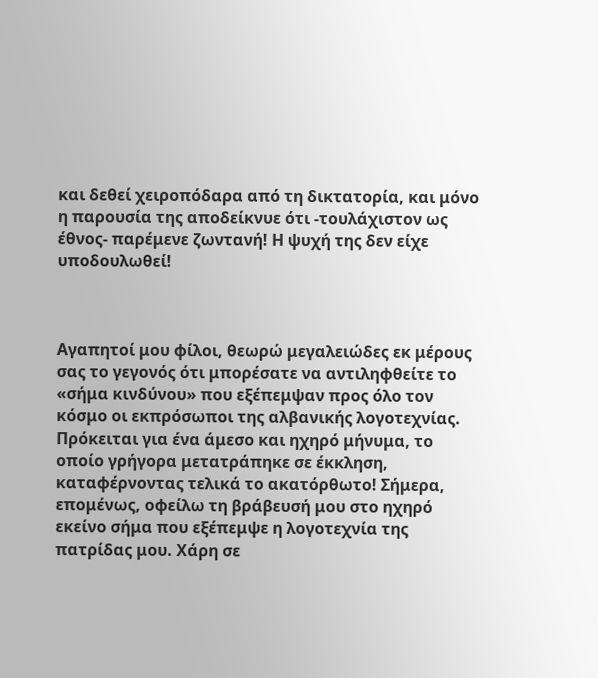και δεθεί χειροπόδαρα από τη δικτατορία, και μόνο η παρουσία της αποδείκνυε ότι -τουλάχιστον ως έθνος- παρέμενε ζωντανή! Η ψυχή της δεν είχε υποδουλωθεί!



Αγαπητοί μου φίλοι, θεωρώ μεγαλειώδες εκ μέρους σας το γεγονός ότι μπορέσατε να αντιληφθείτε το «σήμα κινδύνου» που εξέπεμψαν προς όλο τον κόσμο οι εκπρόσωποι της αλβανικής λογοτεχνίας. Πρόκειται για ένα άμεσο και ηχηρό μήνυμα, το οποίο γρήγορα μετατράπηκε σε έκκληση, καταφέρνοντας τελικά το ακατόρθωτο! Σήμερα, επομένως, οφείλω τη βράβευσή μου στο ηχηρό εκείνο σήμα που εξέπεμψε η λογοτεχνία της πατρίδας μου. Χάρη σε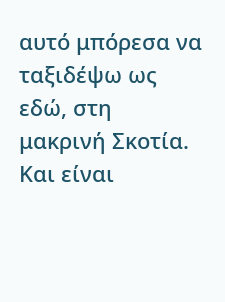αυτό μπόρεσα να ταξιδέψω ως εδώ, στη μακρινή Σκοτία. Και είναι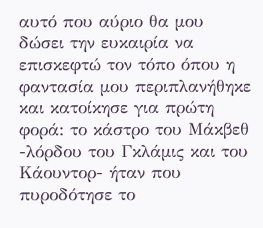αυτό που αύριο θα μου δώσει την ευκαιρία να επισκεφτώ τον τόπο όπου η φαντασία μου περιπλανήθηκε και κατοίκησε για πρώτη φορά: το κάστρο του Μάκβεθ -λόρδου του Γκλάμις και του Κάουντορ- ήταν που πυροδότησε το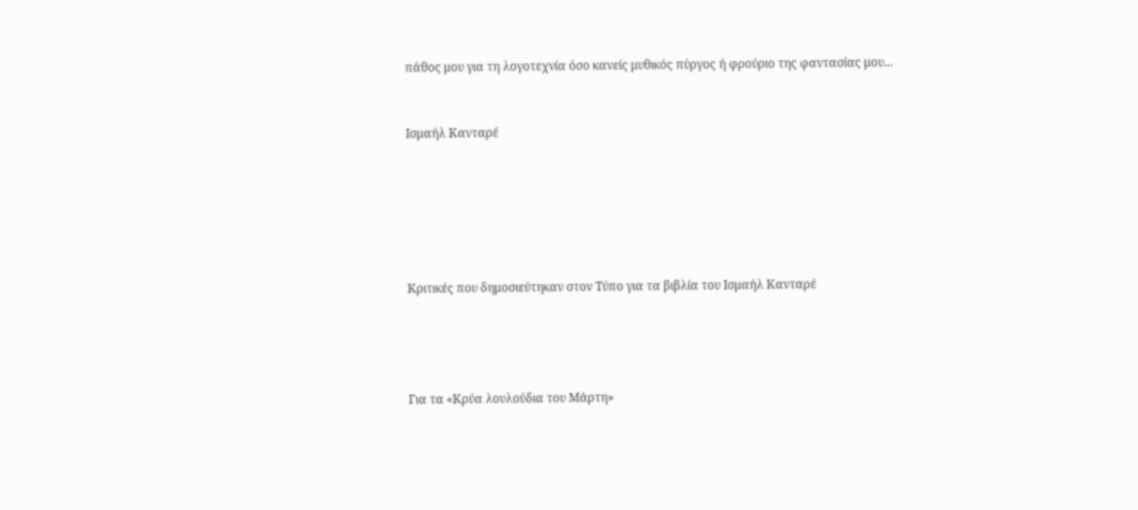πάθος μου για τη λογοτεχνία όσο κανείς μυθικός πύργος ή φρούριο της φαντασίας μου...


Ισμαήλ Κανταρέ






Κριτικές που δημοσιεύτηκαν στον Τύπο για τα βιβλία του Ισμαήλ Κανταρέ




Για τα «Κρύα λουλούδια του Μάρτη»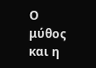Ο μύθος και η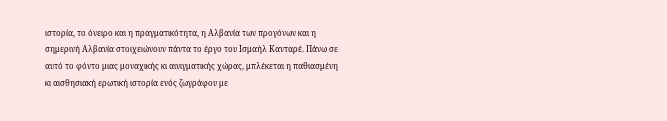ιστορία, το όνειρο και η πραγματικότητα, η Αλβανία των προγόνων και η σημερινή Αλβανία στοιχειώνουν πάντα το έργο του Ισμαήλ Κανταρέ. Πάνω σε αυτό το φόντο μιας μοναχικής κι αινιγματικής χώρας, μπλέκεται η παθιασμένη κι αισθησιακή ερωτική ιστορία ενός ζωγράφου με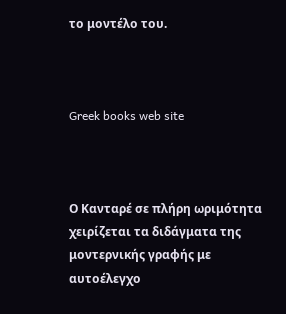το μοντέλο του.



Greek books web site



Ο Κανταρέ σε πλήρη ωριμότητα χειρίζεται τα διδάγματα της μοντερνικής γραφής με αυτοέλεγχο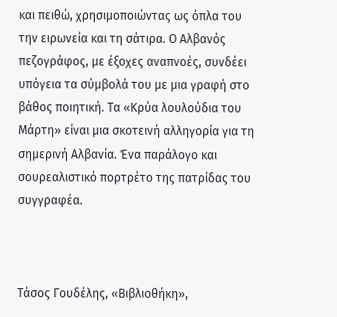και πειθώ, χρησιμοποιώντας ως όπλα του την ειρωνεία και τη σάτιρα. Ο Αλβανός πεζογράφος, με έξοχες αναπνοές, συνδέει υπόγεια τα σύμβολά του με μια γραφή στο βάθος ποιητική. Τα «Κρύα λουλούδια του Μάρτη» είναι μια σκοτεινή αλληγορία για τη σημερινή Αλβανία. Ένα παράλογο και σουρεαλιστικό πορτρέτο της πατρίδας του συγγραφέα.



Τάσος Γουδέλης, «Βιβλιοθήκη»,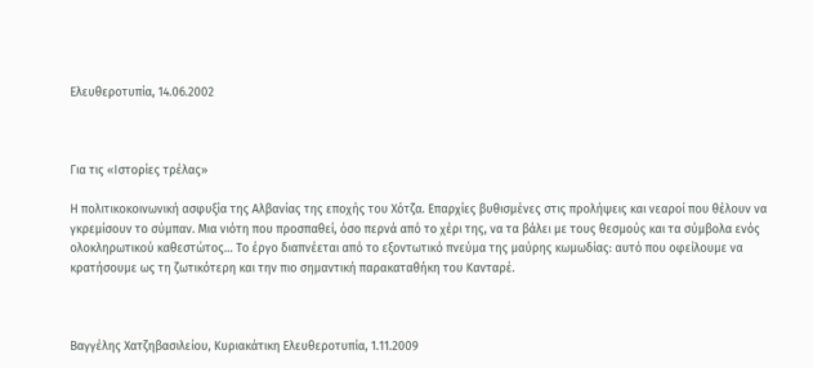Ελευθεροτυπία, 14.06.2002



Για τις «Ιστορίες τρέλας»

Η πολιτικοκοινωνική ασφυξία της Αλβανίας της εποχής του Χότζα. Επαρχίες βυθισμένες στις προλήψεις και νεαροί που θέλουν να γκρεμίσουν το σύμπαν. Μια νιότη που προσπαθεί, όσο περνά από το χέρι της, να τα βάλει με τους θεσμούς και τα σύμβολα ενός ολοκληρωτικού καθεστώτος... Το έργο διαπνέεται από το εξοντωτικό πνεύμα της μαύρης κωμωδίας: αυτό που οφείλουμε να κρατήσουμε ως τη ζωτικότερη και την πιο σημαντική παρακαταθήκη του Κανταρέ.



Βαγγέλης Χατζηβασιλείου, Κυριακάτικη Ελευθεροτυπία, 1.11.2009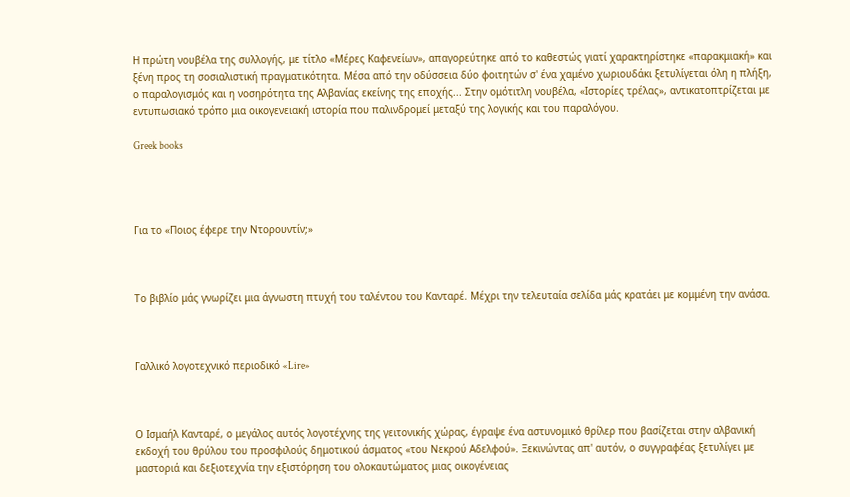Η πρώτη νουβέλα της συλλογής, με τίτλο «Μέρες Καφενείων», απαγορεύτηκε από το καθεστώς γιατί χαρακτηρίστηκε «παρακμιακή» και ξένη προς τη σοσιαλιστική πραγματικότητα. Μέσα από την οδύσσεια δύο φοιτητών σ' ένα χαμένο χωριουδάκι ξετυλίγεται όλη η πλήξη, ο παραλογισμός και η νοσηρότητα της Αλβανίας εκείνης της εποχής... Στην ομότιτλη νουβέλα, «Ιστορίες τρέλας», αντικατοπτρίζεται με εντυπωσιακό τρόπο μια οικογενειακή ιστορία που παλινδρομεί μεταξύ της λογικής και του παραλόγου.

Greek books




Για το «Ποιος έφερε την Ντορουντίν;»



Το βιβλίο μάς γνωρίζει μια άγνωστη πτυχή του ταλέντου του Κανταρέ. Μέχρι την τελευταία σελίδα μάς κρατάει με κομμένη την ανάσα.



Γαλλικό λογοτεχνικό περιοδικό «Lire»



Ο Ισμαήλ Κανταρέ, ο μεγάλος αυτός λογοτέχνης της γειτονικής χώρας, έγραψε ένα αστυνομικό θρίλερ που βασίζεται στην αλβανική εκδοχή του θρύλου του προσφιλούς δημοτικού άσματος «του Νεκρού Αδελφού». Ξεκινώντας απ' αυτόν, ο συγγραφέας ξετυλίγει με μαστοριά και δεξιοτεχνία την εξιστόρηση του ολοκαυτώματος μιας οικογένειας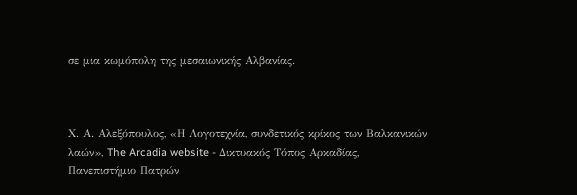σε μια κωμόπολη της μεσαιωνικής Αλβανίας.



Χ. Α. Αλεξόπουλος, «Η Λογοτεχνία, συνδετικός κρίκος των Βαλκανικών λαών», The Arcadia website - Δικτυακός Τόπος Αρκαδίας, Πανεπιστήμιο Πατρών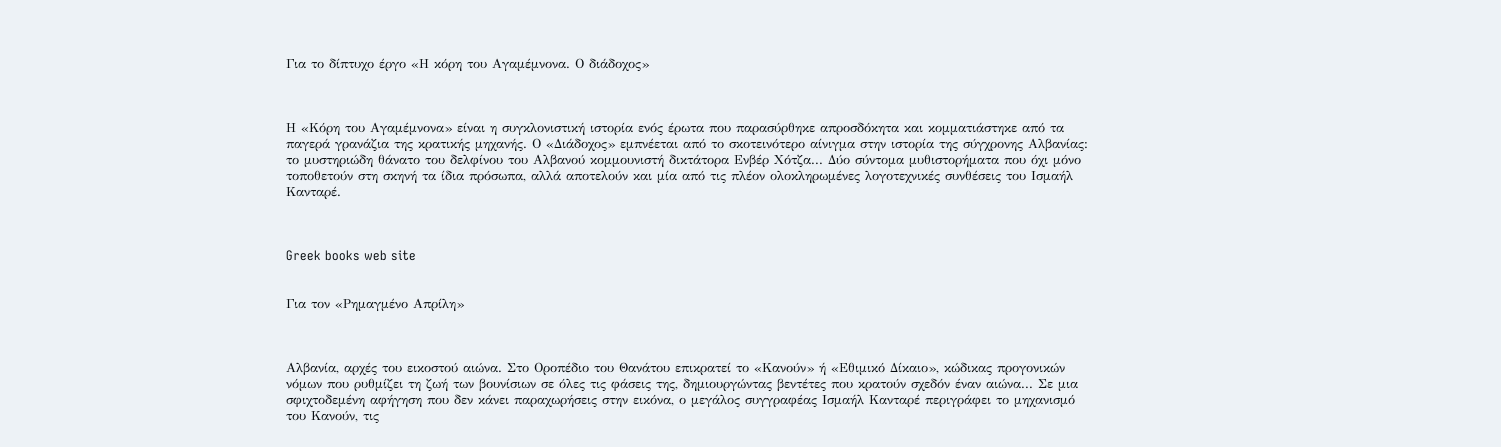Για το δίπτυχο έργο «Η κόρη του Αγαμέμνονα. Ο διάδοχος»



Η «Κόρη του Αγαμέμνονα» είναι η συγκλονιστική ιστορία ενός έρωτα που παρασύρθηκε απροσδόκητα και κομματιάστηκε από τα παγερά γρανάζια της κρατικής μηχανής. Ο «Διάδοχος» εμπνέεται από το σκοτεινότερο αίνιγμα στην ιστορία της σύγχρονης Αλβανίας: το μυστηριώδη θάνατο του δελφίνου του Αλβανού κομμουνιστή δικτάτορα Ενβέρ Χότζα... Δύο σύντομα μυθιστορήματα που όχι μόνο τοποθετούν στη σκηνή τα ίδια πρόσωπα, αλλά αποτελούν και μία από τις πλέον ολοκληρωμένες λογοτεχνικές συνθέσεις του Ισμαήλ Κανταρέ.



Greek books web site


Για τον «Ρημαγμένο Απρίλη»



Αλβανία, αρχές του εικοστού αιώνα. Στο Οροπέδιο του Θανάτου επικρατεί το «Κανούν» ή «Εθιμικό Δίκαιο», κώδικας προγονικών νόμων που ρυθμίζει τη ζωή των βουνίσιων σε όλες τις φάσεις της, δημιουργώντας βεντέτες που κρατούν σχεδόν έναν αιώνα... Σε μια σφιχτοδεμένη αφήγηση που δεν κάνει παραχωρήσεις στην εικόνα, ο μεγάλος συγγραφέας Ισμαήλ Κανταρέ περιγράφει το μηχανισμό του Κανούν, τις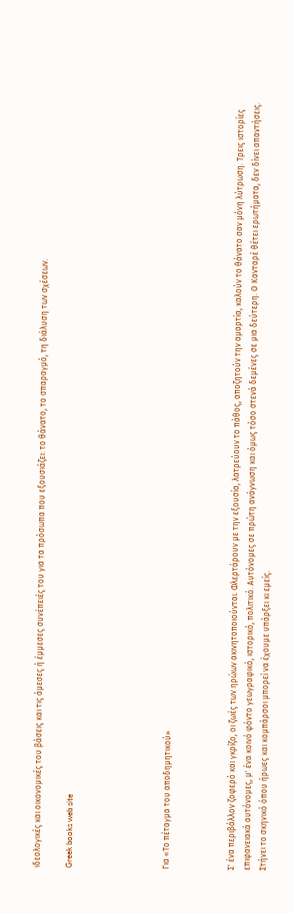ιδεολογικές και οικονομικές του βάσεις και τις άμεσες ή έμμεσες συνέπειές του για τα πρόσωπα που εξουσιάζει: το θάνατο, το σπαραγμό, τη διάλυση των σχέσεων.

Greek books web site





Για «Το πέταγμα του αποδημητικού»



Σ' ένα περιβάλλον ζοφερό και γκρίζο, οι ζωές των ηρώων ακινητοποιούνται. Φλερτάρουν με την εξουσία, λατρεύουν το πάθος, αποζητούν την αμαρτία, καλούν το θάνατο σαν μόνη λύτρωση. Τρεις ιστορίες επιφανειακά αυτόνομες, μ' ένα κοινό φόντο γεωγραφικό, ιστορικό, πολιτικό. Αυτόνομες σε πρώτη ανάγνωση και όμως τόσο στενά δεμένες σε μια δεύτερη. Ο Κανταρέ θέτει ερωτήματα, δεν δίνει απαντήσεις. Στήνει το σκηνικό όπου ήρωες και κομπάρσοι μπορεί να έχουμε υπάρξει κι εμείς.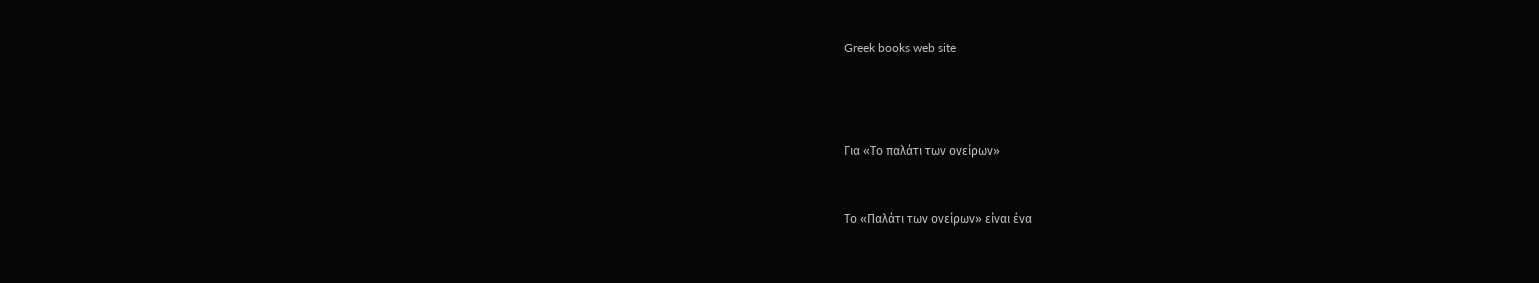Greek books web site





Για «Το παλάτι των ονείρων»



Το «Παλάτι των ονείρων» είναι ένα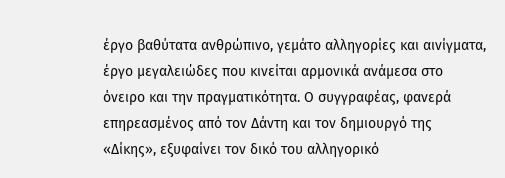έργο βαθύτατα ανθρώπινο, γεμάτο αλληγορίες και αινίγματα, έργο μεγαλειώδες που κινείται αρμονικά ανάμεσα στο όνειρο και την πραγματικότητα. Ο συγγραφέας, φανερά επηρεασμένος από τον Δάντη και τον δημιουργό της «Δίκης», εξυφαίνει τον δικό του αλληγορικό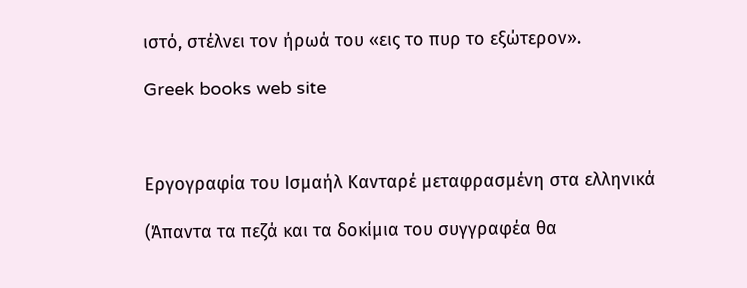ιστό, στέλνει τον ήρωά του «εις το πυρ το εξώτερον».

Greek books web site



Εργογραφία του Ισμαήλ Κανταρέ μεταφρασμένη στα ελληνικά

(Άπαντα τα πεζά και τα δοκίμια του συγγραφέα θα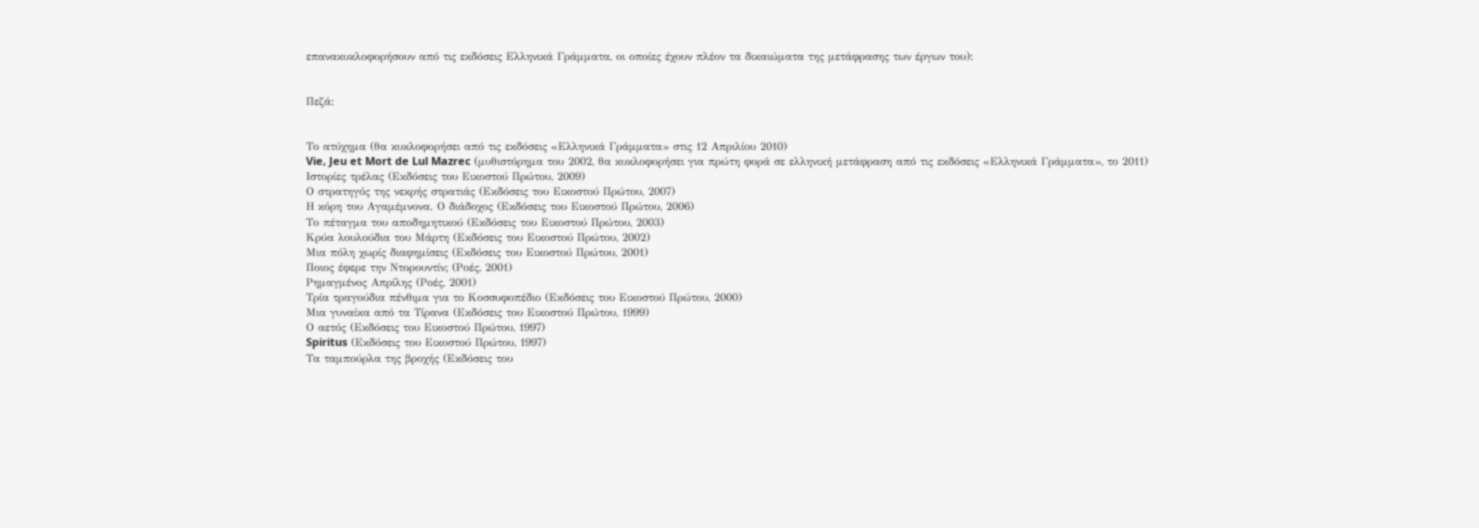επανακυκλοφορήσουν από τις εκδόσεις Ελληνικά Γράμματα, οι οποίες έχουν πλέον τα δικαιώματα της μετάφρασης των έργων του):


Πεζά:


Το ατύχημα (θα κυκλοφορήσει από τις εκδόσεις «Ελληνικά Γράμματα» στις 12 Απριλίου 2010)
Vie, Jeu et Mort de Lul Mazrec (μυθιστόρημα του 2002, θα κυκλοφορήσει για πρώτη φορά σε ελληνική μετάφραση από τις εκδόσεις «Ελληνικά Γράμματα», το 2011)
Ιστορίες τρέλας (Εκδόσεις του Εικοστού Πρώτου, 2009)
Ο στρατηγός της νεκρής στρατιάς (Εκδόσεις του Εικοστού Πρώτου, 2007)
Η κόρη του Αγαμέμνονα. Ο διάδοχος (Εκδόσεις του Εικοστού Πρώτου, 2006)
Το πέταγμα του αποδημητικού (Εκδόσεις του Εικοστού Πρώτου, 2003)
Κρύα λουλούδια του Μάρτη (Εκδόσεις του Εικοστού Πρώτου, 2002)
Μια πόλη χωρίς διαφημίσεις (Εκδόσεις του Εικοστού Πρώτου, 2001)
Ποιος έφερε την Ντορουντίν; (Ροές, 2001)
Ρημαγμένος Απρίλης (Ροές, 2001)
Τρία τραγούδια πένθιμα για το Κοσσυφοπέδιο (Εκδόσεις του Εικοστού Πρώτου, 2000)
Μια γυναίκα από τα Τίρανα (Εκδόσεις του Εικοστού Πρώτου, 1999)
Ο αετός (Εκδόσεις του Εικοστού Πρώτου, 1997)
Spiritus (Εκδόσεις του Εικοστού Πρώτου, 1997)
Τα ταμπούρλα της βροχής (Εκδόσεις του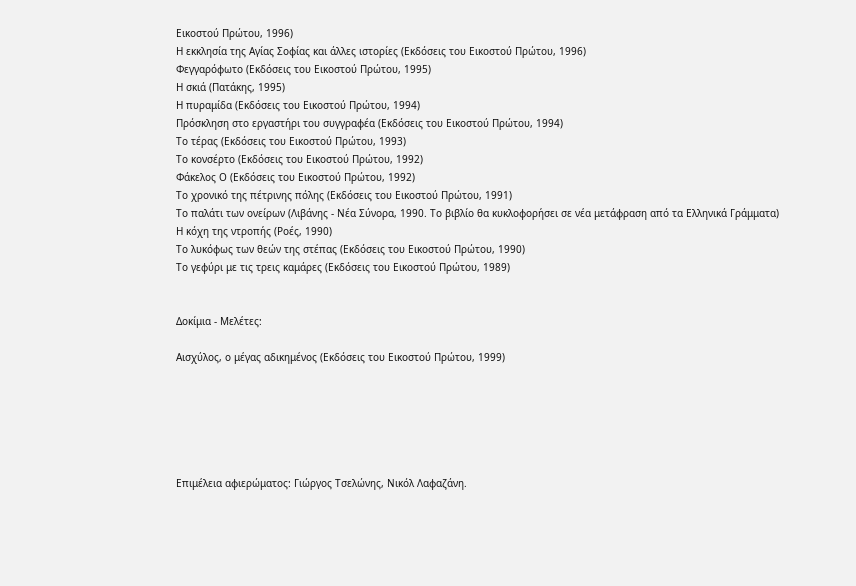Εικοστού Πρώτου, 1996)
Η εκκλησία της Αγίας Σοφίας και άλλες ιστορίες (Εκδόσεις του Εικοστού Πρώτου, 1996)
Φεγγαρόφωτο (Εκδόσεις του Εικοστού Πρώτου, 1995)
Η σκιά (Πατάκης, 1995)
Η πυραμίδα (Εκδόσεις του Εικοστού Πρώτου, 1994)
Πρόσκληση στο εργαστήρι του συγγραφέα (Εκδόσεις του Εικοστού Πρώτου, 1994)
Το τέρας (Εκδόσεις του Εικοστού Πρώτου, 1993)
Το κονσέρτο (Εκδόσεις του Εικοστού Πρώτου, 1992)
Φάκελος Ο (Εκδόσεις του Εικοστού Πρώτου, 1992)
Το χρονικό της πέτρινης πόλης (Εκδόσεις του Εικοστού Πρώτου, 1991)
Το παλάτι των ονείρων (Λιβάνης - Νέα Σύνορα, 1990. Το βιβλίο θα κυκλοφορήσει σε νέα μετάφραση από τα Ελληνικά Γράμματα)
Η κόχη της ντροπής (Ροές, 1990)
Το λυκόφως των θεών της στέπας (Εκδόσεις του Εικοστού Πρώτου, 1990)
Το γεφύρι με τις τρεις καμάρες (Εκδόσεις του Εικοστού Πρώτου, 1989)


Δοκίμια - Μελέτες:

Αισχύλος, ο μέγας αδικημένος (Εκδόσεις του Εικοστού Πρώτου, 1999)






Επιμέλεια αφιερώματος: Γιώργος Τσελώνης, Νικόλ Λαφαζάνη.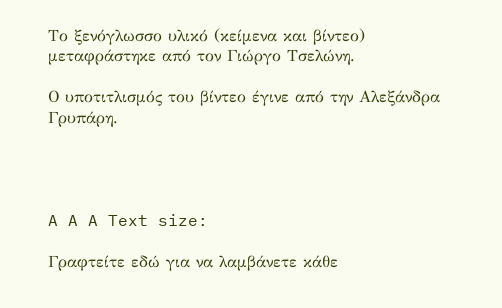Το ξενόγλωσσο υλικό (κείμενα και βίντεο) μεταφράστηκε από τον Γιώργο Τσελώνη.

Ο υποτιτλισμός του βίντεο έγινε από την Αλεξάνδρα Γρυπάρη.




A A A Text size:

Γραφτείτε εδώ για να λαμβάνετε κάθε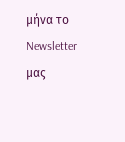μήνα το Newsletter μας